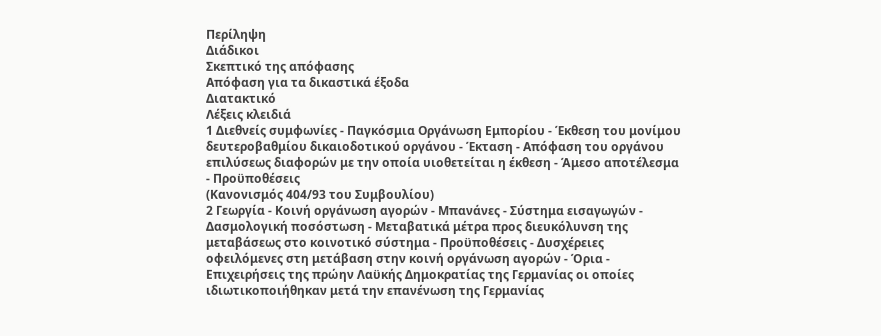Περίληψη
Διάδικοι
Σκεπτικό της απόφασης
Απόφαση για τα δικαστικά έξοδα
Διατακτικό
Λέξεις κλειδιά
1 Διεθνείς συμφωνίες - Παγκόσμια Οργάνωση Εμπορίου - Έκθεση του μονίμου δευτεροβαθμίου δικαιοδοτικού οργάνου - Έκταση - Απόφαση του οργάνου επιλύσεως διαφορών με την οποία υιοθετείται η έκθεση - Άμεσο αποτέλεσμα - Προϋποθέσεις
(Κανονισμός 404/93 του Συμβουλίου)
2 Γεωργία - Κοινή οργάνωση αγορών - Μπανάνες - Σύστημα εισαγωγών - Δασμολογική ποσόστωση - Μεταβατικά μέτρα προς διευκόλυνση της μεταβάσεως στο κοινοτικό σύστημα - Προϋποθέσεις - Δυσχέρειες οφειλόμενες στη μετάβαση στην κοινή οργάνωση αγορών - Όρια - Επιχειρήσεις της πρώην Λαϋκής Δημοκρατίας της Γερμανίας οι οποίες ιδιωτικοποιήθηκαν μετά την επανένωση της Γερμανίας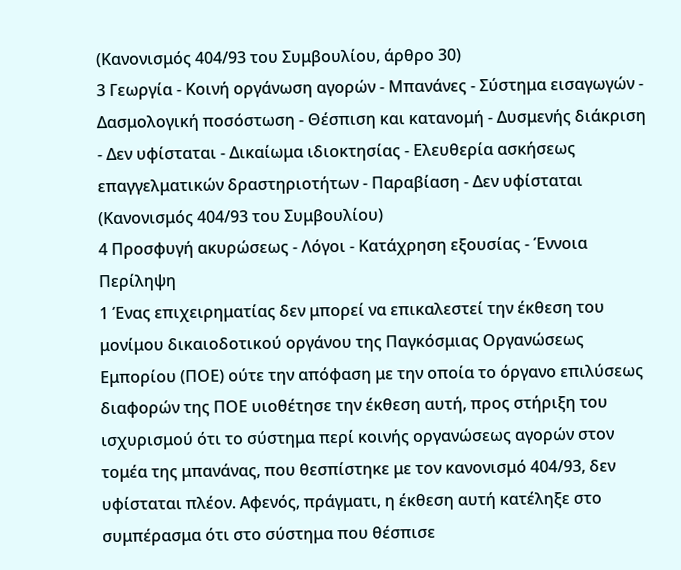(Κανονισμός 404/93 του Συμβουλίου, άρθρο 30)
3 Γεωργία - Κοινή οργάνωση αγορών - Μπανάνες - Σύστημα εισαγωγών - Δασμολογική ποσόστωση - Θέσπιση και κατανομή - Δυσμενής διάκριση - Δεν υφίσταται - Δικαίωμα ιδιοκτησίας - Ελευθερία ασκήσεως επαγγελματικών δραστηριοτήτων - Παραβίαση - Δεν υφίσταται
(Κανονισμός 404/93 του Συμβουλίου)
4 Προσφυγή ακυρώσεως - Λόγοι - Κατάχρηση εξουσίας - Έννοια
Περίληψη
1 Ένας επιχειρηματίας δεν μπορεί να επικαλεστεί την έκθεση του μονίμου δικαιοδοτικού οργάνου της Παγκόσμιας Οργανώσεως Εμπορίου (ΠΟΕ) ούτε την απόφαση με την οποία το όργανο επιλύσεως διαφορών της ΠΟΕ υιοθέτησε την έκθεση αυτή, προς στήριξη του ισχυρισμού ότι το σύστημα περί κοινής οργανώσεως αγορών στον τομέα της μπανάνας, που θεσπίστηκε με τον κανονισμό 404/93, δεν υφίσταται πλέον. Αφενός, πράγματι, η έκθεση αυτή κατέληξε στο συμπέρασμα ότι στο σύστημα που θέσπισε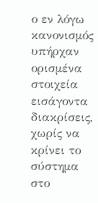ο εν λόγω κανονισμός υπήρχαν ορισμένα στοιχεία εισάγοντα διακρίσεις, χωρίς να κρίνει το σύστημα στο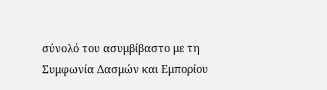σύνολό του ασυμβίβαστο με τη Συμφωνία Δασμών και Εμπορίου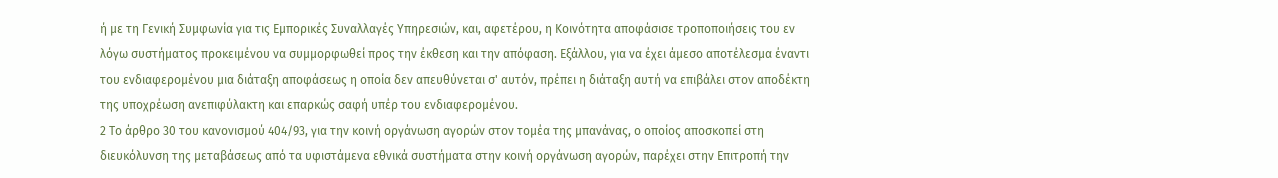ή με τη Γενική Συμφωνία για τις Εμπορικές Συναλλαγές Υπηρεσιών, και, αφετέρου, η Κοινότητα αποφάσισε τροποποιήσεις του εν λόγω συστήματος προκειμένου να συμμορφωθεί προς την έκθεση και την απόφαση. Εξάλλου, για να έχει άμεσο αποτέλεσμα έναντι του ενδιαφερομένου μια διάταξη αποφάσεως η οποία δεν απευθύνεται σ' αυτόν, πρέπει η διάταξη αυτή να επιβάλει στον αποδέκτη της υποχρέωση ανεπιφύλακτη και επαρκώς σαφή υπέρ του ενδιαφερομένου.
2 Το άρθρο 30 του κανονισμού 404/93, για την κοινή οργάνωση αγορών στον τομέα της μπανάνας, ο οποίος αποσκοπεί στη διευκόλυνση της μεταβάσεως από τα υφιστάμενα εθνικά συστήματα στην κοινή οργάνωση αγορών, παρέχει στην Επιτροπή την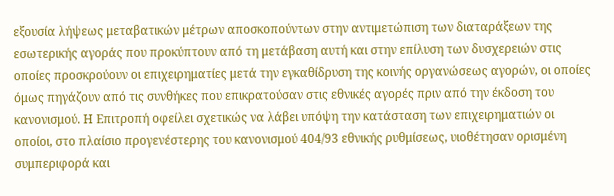εξουσία λήψεως μεταβατικών μέτρων αποσκοπούντων στην αντιμετώπιση των διαταράξεων της εσωτερικής αγοράς που προκύπτουν από τη μετάβαση αυτή και στην επίλυση των δυσχερειών στις οποίες προσκρούουν οι επιχειρηματίες μετά την εγκαθίδρυση της κοινής οργανώσεως αγορών, οι οποίες όμως πηγάζουν από τις συνθήκες που επικρατούσαν στις εθνικές αγορές πριν από την έκδοση του κανονισμού. Η Επιτροπή οφείλει σχετικώς να λάβει υπόψη την κατάσταση των επιχειρηματιών οι οποίοι, στο πλαίσιο προγενέστερης του κανονισμού 404/93 εθνικής ρυθμίσεως, υιοθέτησαν ορισμένη συμπεριφορά και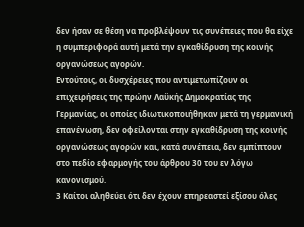δεν ήσαν σε θέση να προβλέψουν τις συνέπειες που θα είχε η συμπεριφορά αυτή μετά την εγκαθίδρυση της κοινής οργανώσεως αγορών.
Εντούτοις, οι δυσχέρειες που αντιμετωπίζουν οι επιχειρήσεις της πρώην Λαϋκής Δημοκρατίας της Γερμανίας, οι οποίες ιδιωτικοποιήθηκαν μετά τη γερμανική επανένωση, δεν οφείλονται στην εγκαθίδρυση της κοινής οργανώσεως αγορών και, κατά συνέπεια, δεν εμπίπτουν στο πεδίο εφαρμογής του άρθρου 30 του εν λόγω κανονισμού.
3 Καίτοι αληθεύει ότι δεν έχουν επηρεαστεί εξίσου όλες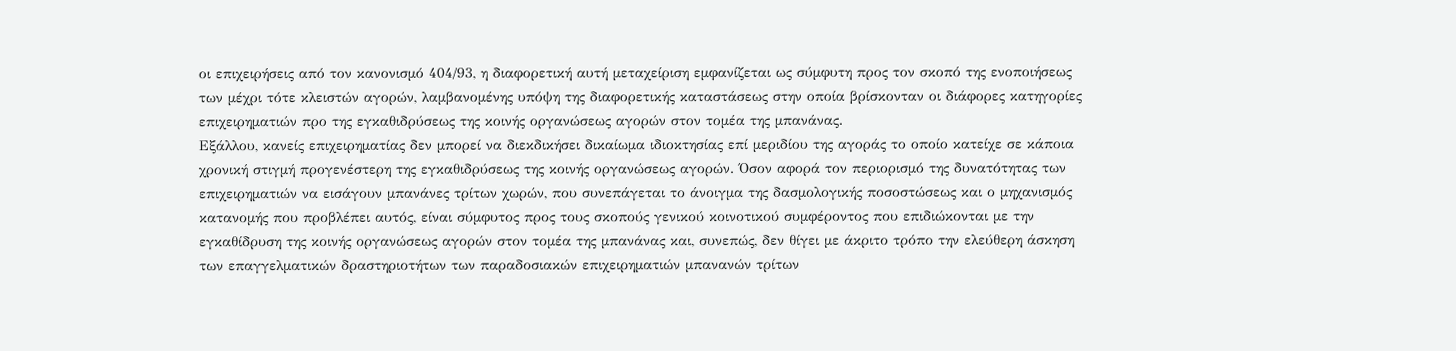οι επιχειρήσεις από τον κανονισμό 404/93, η διαφορετική αυτή μεταχείριση εμφανίζεται ως σύμφυτη προς τον σκοπό της ενοποιήσεως των μέχρι τότε κλειστών αγορών, λαμβανομένης υπόψη της διαφορετικής καταστάσεως στην οποία βρίσκονταν οι διάφορες κατηγορίες επιχειρηματιών προ της εγκαθιδρύσεως της κοινής οργανώσεως αγορών στον τομέα της μπανάνας.
Εξάλλου, κανείς επιχειρηματίας δεν μπορεί να διεκδικήσει δικαίωμα ιδιοκτησίας επί μεριδίου της αγοράς το οποίο κατείχε σε κάποια χρονική στιγμή προγενέστερη της εγκαθιδρύσεως της κοινής οργανώσεως αγορών. Όσον αφορά τον περιορισμό της δυνατότητας των επιχειρηματιών να εισάγουν μπανάνες τρίτων χωρών, που συνεπάγεται το άνοιγμα της δασμολογικής ποσοστώσεως και ο μηχανισμός κατανομής που προβλέπει αυτός, είναι σύμφυτος προς τους σκοπούς γενικού κοινοτικού συμφέροντος που επιδιώκονται με την εγκαθίδρυση της κοινής οργανώσεως αγορών στον τομέα της μπανάνας και, συνεπώς, δεν θίγει με άκριτο τρόπο την ελεύθερη άσκηση των επαγγελματικών δραστηριοτήτων των παραδοσιακών επιχειρηματιών μπανανών τρίτων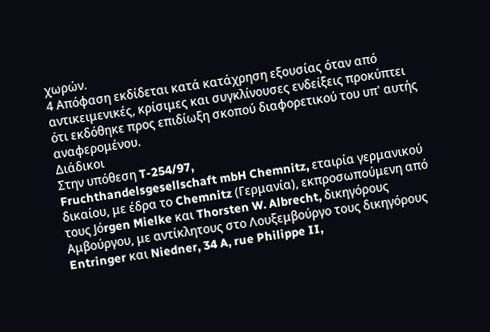χωρών.
4 Απόφαση εκδίδεται κατά κατάχρηση εξουσίας όταν από αντικειμενικές, κρίσιμες και συγκλίνουσες ενδείξεις προκύπτει ότι εκδόθηκε προς επιδίωξη σκοπού διαφορετικού του υπ' αυτής αναφερομένου.
Διάδικοι
Στην υπόθεση T-254/97,
Fruchthandelsgesellschaft mbH Chemnitz, εταιρία γερμανικού δικαίου, με έδρα το Chemnitz (Γερμανία), εκπροσωπούμενη από τους Jόrgen Mielke και Thorsten W. Albrecht, δικηγόρους Αμβούργου, με αντίκλητους στο Λουξεμβούργο τους δικηγόρους Entringer και Niedner, 34 A, rue Philippe II,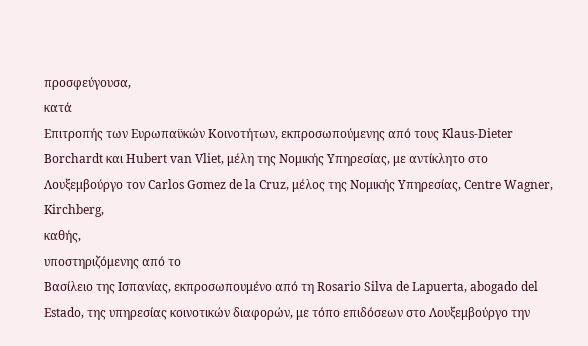προσφεύγουσα,
κατά
Επιτροπής των Ευρωπαϋκών Κοινοτήτων, εκπροσωπούμενης από τους Klaus-Dieter Borchardt και Hubert van Vliet, μέλη της Νομικής Υπηρεσίας, με αντίκλητο στο Λουξεμβούργο τον Carlos Gσmez de la Cruz, μέλος της Νομικής Υπηρεσίας, Centre Wagner, Kirchberg,
καθής,
υποστηριζόμενης από το
Βασίλειο της Ισπανίας, εκπροσωπουμένο από τη Rosario Silva de Lapuerta, abogado del Estado, της υπηρεσίας κοινοτικών διαφορών, με τόπο επιδόσεων στο Λουξεμβούργο την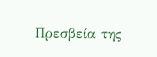Πρεσβεία της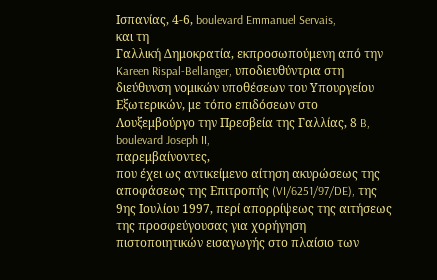Ισπανίας, 4-6, boulevard Emmanuel Servais,
και τη
Γαλλική Δημοκρατία, εκπροσωπούμενη από την Kareen Rispal-Bellanger, υποδιευθύντρια στη διεύθυνση νομικών υποθέσεων του Υπουργείου Εξωτερικών, με τόπο επιδόσεων στο Λουξεμβούργο την Πρεσβεία της Γαλλίας, 8 B, boulevard Joseph II,
παρεμβαίνοντες,
που έχει ως αντικείμενο αίτηση ακυρώσεως της αποφάσεως της Επιτροπής (VI/6251/97/DE), της 9ης Ιουλίου 1997, περί απορρίψεως της αιτήσεως της προσφεύγουσας για χορήγηση πιστοποιητικών εισαγωγής στο πλαίσιο των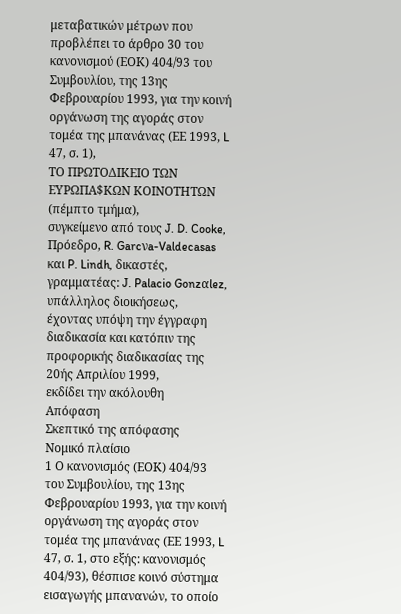μεταβατικών μέτρων που προβλέπει το άρθρο 30 του κανονισμού (ΕΟΚ) 404/93 του Συμβουλίου, της 13ης Φεβρουαρίου 1993, για την κοινή οργάνωση της αγοράς στον τομέα της μπανάνας (ΕΕ 1993, L 47, σ. 1),
ΤΟ ΠΡΩΤΟΔΙΚΕΙΟ ΤΩΝ ΕΥΡΩΠΑ$ΚΩΝ ΚΟΙΝΟΤΗΤΩΝ
(πέμπτο τμήμα),
συγκείμενο από τους J. D. Cooke, Πρόεδρο, R. Garcνa-Valdecasas και P. Lindh, δικαστές,
γραμματέας: J. Palacio Gonzαlez, υπάλληλος διοικήσεως,
έχοντας υπόψη την έγγραφη διαδικασία και κατόπιν της προφορικής διαδικασίας της 20ής Απριλίου 1999,
εκδίδει την ακόλουθη
Απόφαση
Σκεπτικό της απόφασης
Νομικό πλαίσιο
1 Ο κανονισμός (ΕΟΚ) 404/93 του Συμβουλίου, της 13ης Φεβρουαρίου 1993, για την κοινή οργάνωση της αγοράς στον τομέα της μπανάνας (ΕΕ 1993, L 47, σ. 1, στο εξής: κανονισμός 404/93), θέσπισε κοινό σύστημα εισαγωγής μπανανών, το οποίο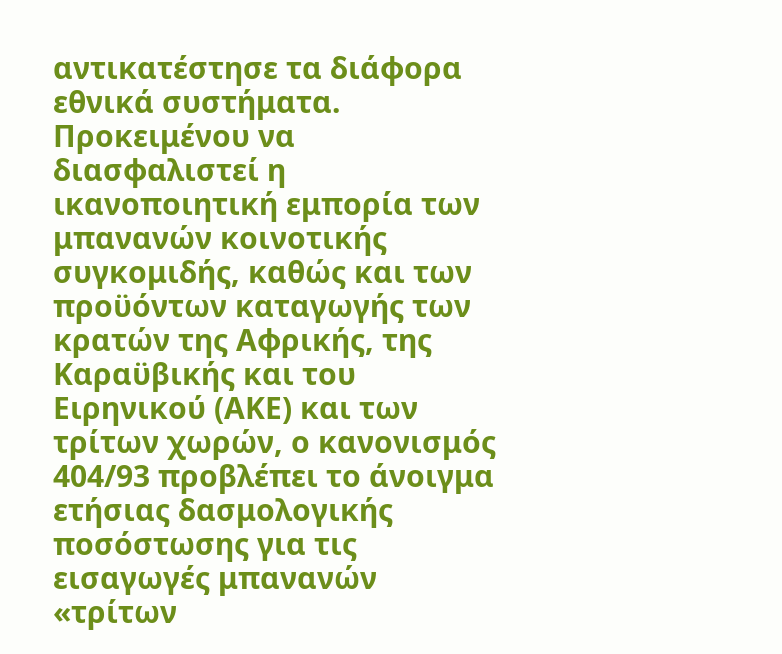αντικατέστησε τα διάφορα εθνικά συστήματα. Προκειμένου να διασφαλιστεί η ικανοποιητική εμπορία των μπανανών κοινοτικής συγκομιδής, καθώς και των προϋόντων καταγωγής των κρατών της Αφρικής, της Καραϋβικής και του Ειρηνικού (ΑΚΕ) και των τρίτων χωρών, ο κανονισμός 404/93 προβλέπει το άνοιγμα ετήσιας δασμολογικής ποσόστωσης για τις εισαγωγές μπανανών «τρίτων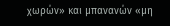χωρών» και μπανανών «μη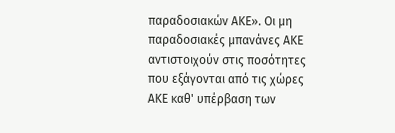παραδοσιακών ΑΚΕ». Οι μη παραδοσιακές μπανάνες ΑΚΕ αντιστοιχούν στις ποσότητες που εξάγονται από τις χώρες ΑΚΕ καθ' υπέρβαση των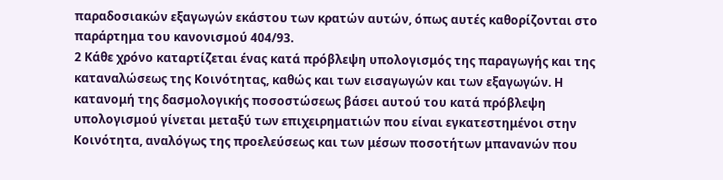παραδοσιακών εξαγωγών εκάστου των κρατών αυτών, όπως αυτές καθορίζονται στο παράρτημα του κανονισμού 404/93.
2 Κάθε χρόνο καταρτίζεται ένας κατά πρόβλεψη υπολογισμός της παραγωγής και της καταναλώσεως της Κοινότητας, καθώς και των εισαγωγών και των εξαγωγών. Η κατανομή της δασμολογικής ποσοστώσεως βάσει αυτού του κατά πρόβλεψη υπολογισμού γίνεται μεταξύ των επιχειρηματιών που είναι εγκατεστημένοι στην Κοινότητα, αναλόγως της προελεύσεως και των μέσων ποσοτήτων μπανανών που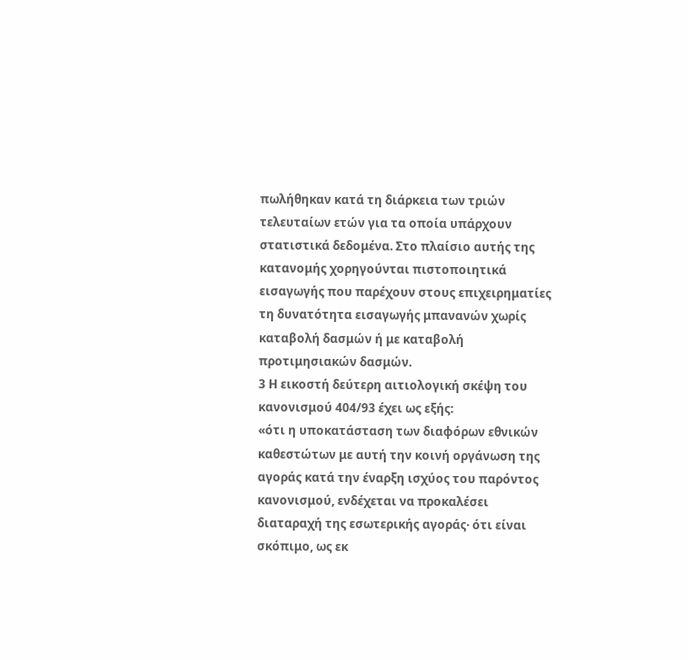πωλήθηκαν κατά τη διάρκεια των τριών τελευταίων ετών για τα οποία υπάρχουν στατιστικά δεδομένα. Στο πλαίσιο αυτής της κατανομής χορηγούνται πιστοποιητικά εισαγωγής που παρέχουν στους επιχειρηματίες τη δυνατότητα εισαγωγής μπανανών χωρίς καταβολή δασμών ή με καταβολή προτιμησιακών δασμών.
3 Η εικοστή δεύτερη αιτιολογική σκέψη του κανονισμού 404/93 έχει ως εξής:
«ότι η υποκατάσταση των διαφόρων εθνικών καθεστώτων με αυτή την κοινή οργάνωση της αγοράς κατά την έναρξη ισχύος του παρόντος κανονισμού, ενδέχεται να προκαλέσει διαταραχή της εσωτερικής αγοράς· ότι είναι σκόπιμο, ως εκ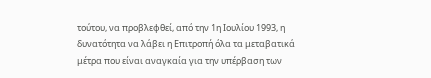τούτου, να προβλεφθεί, από την 1η Ιουλίου 1993, η δυνατότητα να λάβει η Επιτροπή όλα τα μεταβατικά μέτρα που είναι αναγκαία για την υπέρβαση των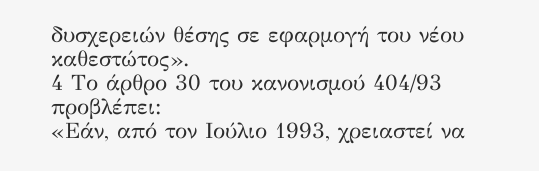δυσχερειών θέσης σε εφαρμογή του νέου καθεστώτος».
4 Το άρθρο 30 του κανονισμού 404/93 προβλέπει:
«Εάν, από τον Ιούλιο 1993, χρειαστεί να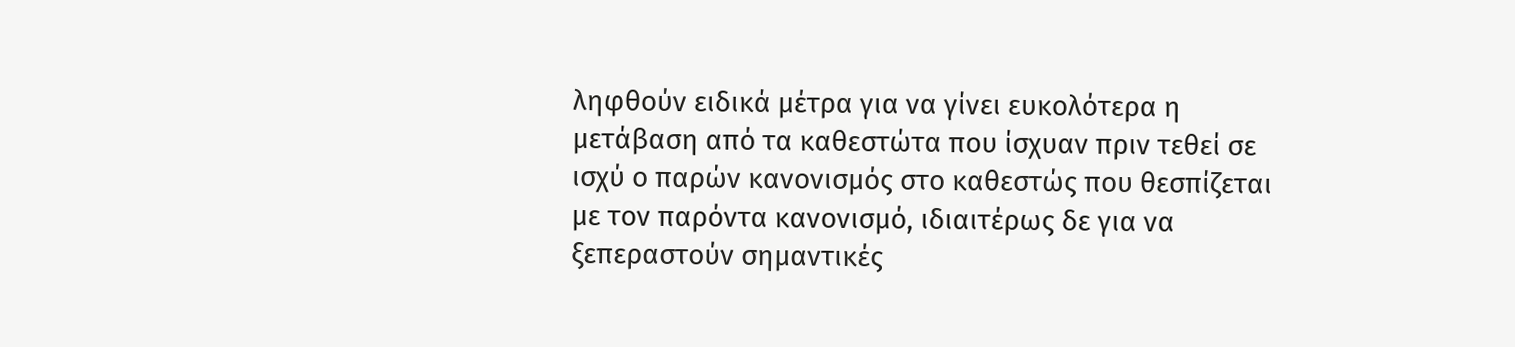ληφθούν ειδικά μέτρα για να γίνει ευκολότερα η μετάβαση από τα καθεστώτα που ίσχυαν πριν τεθεί σε ισχύ ο παρών κανονισμός στο καθεστώς που θεσπίζεται με τον παρόντα κανονισμό, ιδιαιτέρως δε για να ξεπεραστούν σημαντικές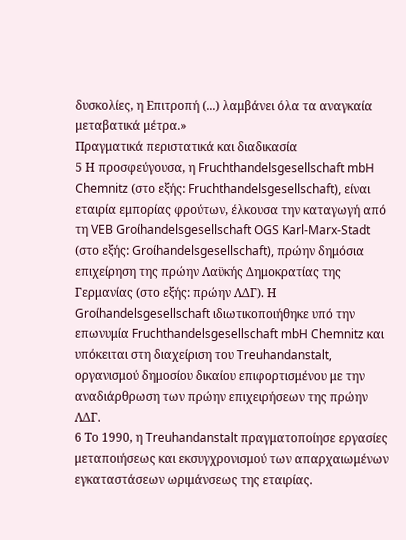δυσκολίες, η Επιτροπή (...) λαμβάνει όλα τα αναγκαία μεταβατικά μέτρα.»
Πραγματικά περιστατικά και διαδικασία
5 Η προσφεύγουσα, η Fruchthandelsgesellschaft mbH Chemnitz (στο εξής: Fruchthandelsgesellschaft), είναι εταιρία εμπορίας φρούτων, έλκουσα την καταγωγή από τη VEB Groίhandelsgesellschaft OGS Karl-Marx-Stadt (στο εξής: Groίhandelsgesellschaft), πρώην δημόσια επιχείρηση της πρώην Λαϋκής Δημοκρατίας της Γερμανίας (στο εξής: πρώην ΛΔΓ). Η Groίhandelsgesellschaft ιδιωτικοποιήθηκε υπό την επωνυμία Fruchthandelsgesellschaft mbH Chemnitz και υπόκειται στη διαχείριση του Treuhandanstalt, οργανισμού δημοσίου δικαίου επιφορτισμένου με την αναδιάρθρωση των πρώην επιχειρήσεων της πρώην ΛΔΓ.
6 Το 1990, η Treuhandanstalt πραγματοποίησε εργασίες μεταποιήσεως και εκσυγχρονισμού των απαρχαιωμένων εγκαταστάσεων ωριμάνσεως της εταιρίας.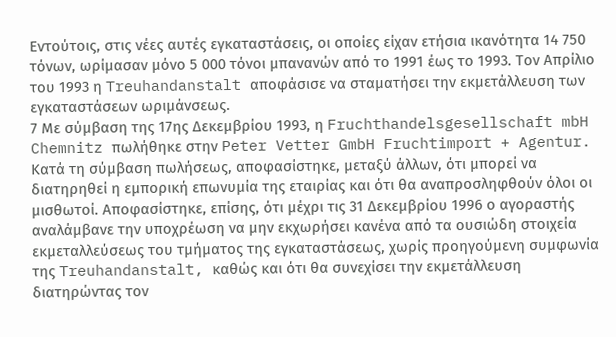Εντούτοις, στις νέες αυτές εγκαταστάσεις, οι οποίες είχαν ετήσια ικανότητα 14 750 τόνων, ωρίμασαν μόνο 5 000 τόνοι μπανανών από το 1991 έως το 1993. Τον Απρίλιο του 1993 η Treuhandanstalt αποφάσισε να σταματήσει την εκμετάλλευση των εγκαταστάσεων ωριμάνσεως.
7 Με σύμβαση της 17ης Δεκεμβρίου 1993, η Fruchthandelsgesellschaft mbH Chemnitz πωλήθηκε στην Peter Vetter GmbH Fruchtimport + Agentur. Κατά τη σύμβαση πωλήσεως, αποφασίστηκε, μεταξύ άλλων, ότι μπορεί να διατηρηθεί η εμπορική επωνυμία της εταιρίας και ότι θα αναπροσληφθούν όλοι οι μισθωτοί. Αποφασίστηκε, επίσης, ότι μέχρι τις 31 Δεκεμβρίου 1996 ο αγοραστής αναλάμβανε την υποχρέωση να μην εκχωρήσει κανένα από τα ουσιώδη στοιχεία εκμεταλλεύσεως του τμήματος της εγκαταστάσεως, χωρίς προηγούμενη συμφωνία της Treuhandanstalt, καθώς και ότι θα συνεχίσει την εκμετάλλευση διατηρώντας τον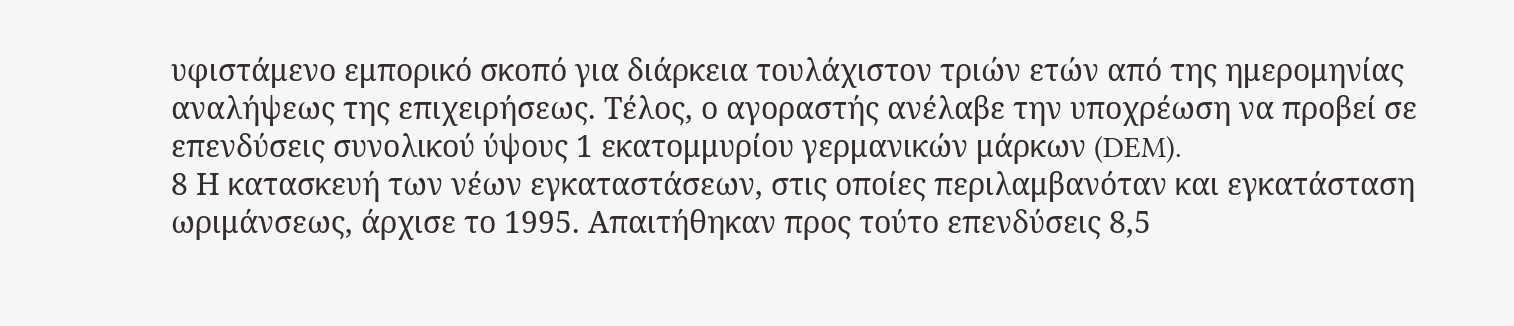υφιστάμενο εμπορικό σκοπό για διάρκεια τουλάχιστον τριών ετών από της ημερομηνίας αναλήψεως της επιχειρήσεως. Τέλος, ο αγοραστής ανέλαβε την υποχρέωση να προβεί σε επενδύσεις συνολικού ύψους 1 εκατομμυρίου γερμανικών μάρκων (DEM).
8 Η κατασκευή των νέων εγκαταστάσεων, στις οποίες περιλαμβανόταν και εγκατάσταση ωριμάνσεως, άρχισε το 1995. Απαιτήθηκαν προς τούτο επενδύσεις 8,5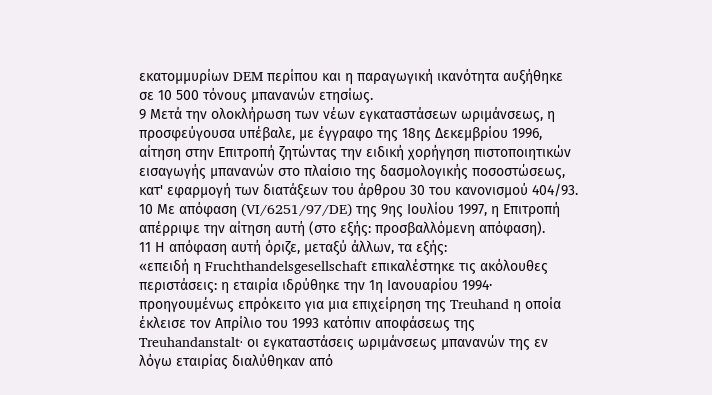εκατομμυρίων DEM περίπου και η παραγωγική ικανότητα αυξήθηκε σε 10 500 τόνους μπανανών ετησίως.
9 Μετά την ολοκλήρωση των νέων εγκαταστάσεων ωριμάνσεως, η προσφεύγουσα υπέβαλε, με έγγραφο της 18ης Δεκεμβρίου 1996, αίτηση στην Επιτροπή ζητώντας την ειδική χορήγηση πιστοποιητικών εισαγωγής μπανανών στο πλαίσιο της δασμολογικής ποσοστώσεως, κατ' εφαρμογή των διατάξεων του άρθρου 30 του κανονισμού 404/93.
10 Με απόφαση (VI/6251/97/DE) της 9ης Ιουλίου 1997, η Επιτροπή απέρριψε την αίτηση αυτή (στο εξής: προσβαλλόμενη απόφαση).
11 Η απόφαση αυτή όριζε, μεταξύ άλλων, τα εξής:
«επειδή η Fruchthandelsgesellschaft επικαλέστηκε τις ακόλουθες περιστάσεις: η εταιρία ιδρύθηκε την 1η Ιανουαρίου 1994· προηγουμένως επρόκειτο για μια επιχείρηση της Treuhand η οποία έκλεισε τον Απρίλιο του 1993 κατόπιν αποφάσεως της Treuhandanstalt· οι εγκαταστάσεις ωριμάνσεως μπανανών της εν λόγω εταιρίας διαλύθηκαν από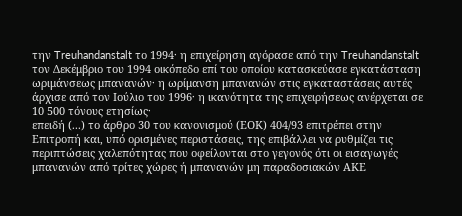την Treuhandanstalt το 1994· η επιχείρηση αγόρασε από την Treuhandanstalt τον Δεκέμβριο του 1994 οικόπεδο επί του οποίου κατασκεύασε εγκατάσταση ωριμάνσεως μπανανών· η ωρίμανση μπανανών στις εγκαταστάσεις αυτές άρχισε από τον Ιούλιο του 1996· η ικανότητα της επιχειρήσεως ανέρχεται σε 10 500 τόνους ετησίως·
επειδή (...) το άρθρο 30 του κανονισμού (ΕΟΚ) 404/93 επιτρέπει στην Επιτροπή και, υπό ορισμένες περιστάσεις, της επιβάλλει να ρυθμίζει τις περιπτώσεις χαλεπότητας που οφείλονται στο γεγονός ότι οι εισαγωγές μπανανών από τρίτες χώρες ή μπανανών μη παραδοσιακών ΑΚΕ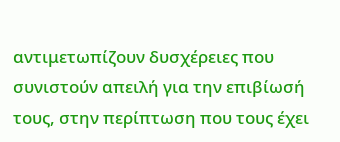αντιμετωπίζουν δυσχέρειες που συνιστούν απειλή για την επιβίωσή τους, στην περίπτωση που τους έχει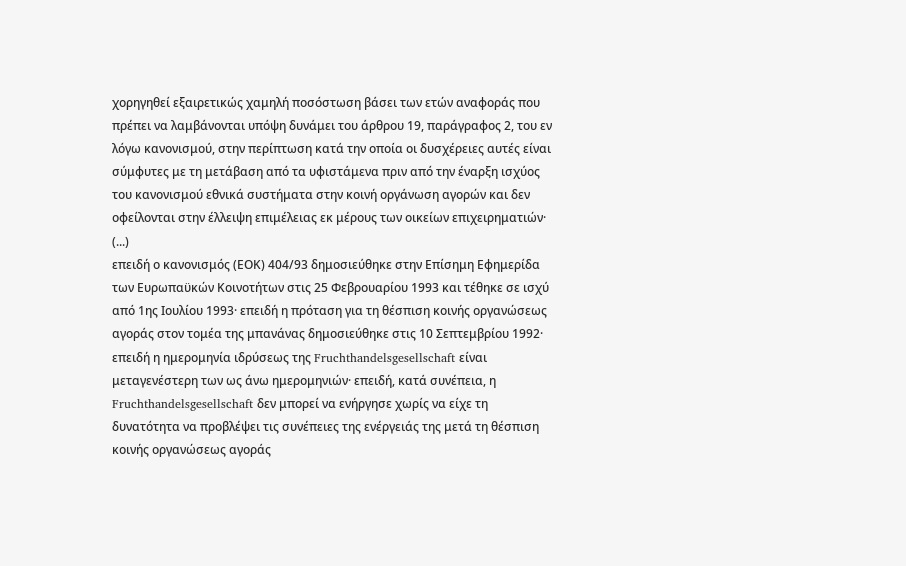χορηγηθεί εξαιρετικώς χαμηλή ποσόστωση βάσει των ετών αναφοράς που πρέπει να λαμβάνονται υπόψη δυνάμει του άρθρου 19, παράγραφος 2, του εν λόγω κανονισμού, στην περίπτωση κατά την οποία οι δυσχέρειες αυτές είναι σύμφυτες με τη μετάβαση από τα υφιστάμενα πριν από την έναρξη ισχύος του κανονισμού εθνικά συστήματα στην κοινή οργάνωση αγορών και δεν οφείλονται στην έλλειψη επιμέλειας εκ μέρους των οικείων επιχειρηματιών·
(...)
επειδή ο κανονισμός (ΕΟΚ) 404/93 δημοσιεύθηκε στην Επίσημη Εφημερίδα των Ευρωπαϋκών Κοινοτήτων στις 25 Φεβρουαρίου 1993 και τέθηκε σε ισχύ από 1ης Ιουλίου 1993· επειδή η πρόταση για τη θέσπιση κοινής οργανώσεως αγοράς στον τομέα της μπανάνας δημοσιεύθηκε στις 10 Σεπτεμβρίου 1992·
επειδή η ημερομηνία ιδρύσεως της Fruchthandelsgesellschaft είναι μεταγενέστερη των ως άνω ημερομηνιών· επειδή, κατά συνέπεια, η Fruchthandelsgesellschaft δεν μπορεί να ενήργησε χωρίς να είχε τη δυνατότητα να προβλέψει τις συνέπειες της ενέργειάς της μετά τη θέσπιση κοινής οργανώσεως αγοράς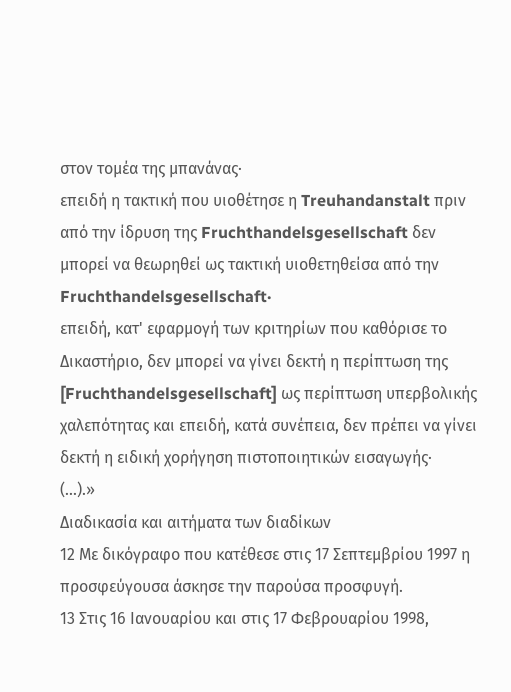στον τομέα της μπανάνας·
επειδή η τακτική που υιοθέτησε η Treuhandanstalt πριν από την ίδρυση της Fruchthandelsgesellschaft δεν μπορεί να θεωρηθεί ως τακτική υιοθετηθείσα από την Fruchthandelsgesellschaft·
επειδή, κατ' εφαρμογή των κριτηρίων που καθόρισε το Δικαστήριο, δεν μπορεί να γίνει δεκτή η περίπτωση της [Fruchthandelsgesellschaft] ως περίπτωση υπερβολικής χαλεπότητας και επειδή, κατά συνέπεια, δεν πρέπει να γίνει δεκτή η ειδική χορήγηση πιστοποιητικών εισαγωγής·
(...).»
Διαδικασία και αιτήματα των διαδίκων
12 Με δικόγραφο που κατέθεσε στις 17 Σεπτεμβρίου 1997 η προσφεύγουσα άσκησε την παρούσα προσφυγή.
13 Στις 16 Ιανουαρίου και στις 17 Φεβρουαρίου 1998,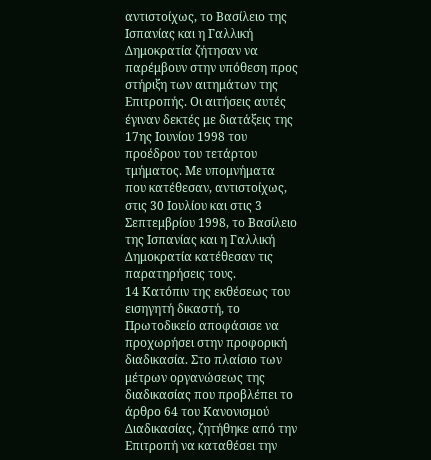αντιστοίχως, το Βασίλειο της Ισπανίας και η Γαλλική Δημοκρατία ζήτησαν να παρέμβουν στην υπόθεση προς στήριξη των αιτημάτων της Επιτροπής. Οι αιτήσεις αυτές έγιναν δεκτές με διατάξεις της 17ης Ιουνίου 1998 του προέδρου του τετάρτου τμήματος. Με υπομνήματα που κατέθεσαν, αντιστοίχως, στις 30 Ιουλίου και στις 3 Σεπτεμβρίου 1998, το Βασίλειο της Ισπανίας και η Γαλλική Δημοκρατία κατέθεσαν τις παρατηρήσεις τους.
14 Κατόπιν της εκθέσεως του εισηγητή δικαστή, το Πρωτοδικείο αποφάσισε να προχωρήσει στην προφορική διαδικασία. Στο πλαίσιο των μέτρων οργανώσεως της διαδικασίας που προβλέπει το άρθρο 64 του Κανονισμού Διαδικασίας, ζητήθηκε από την Επιτροπή να καταθέσει την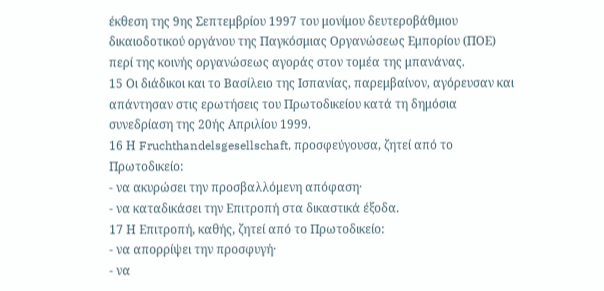έκθεση της 9ης Σεπτεμβρίου 1997 του μονίμου δευτεροβάθμιου δικαιοδοτικού οργάνου της Παγκόσμιας Οργανώσεως Εμπορίου (ΠΟΕ) περί της κοινής οργανώσεως αγοράς στον τομέα της μπανάνας.
15 Οι διάδικοι και το Βασίλειο της Ισπανίας, παρεμβαίνον, αγόρευσαν και απάντησαν στις ερωτήσεις του Πρωτοδικείου κατά τη δημόσια συνεδρίαση της 20ής Απριλίου 1999.
16 Η Fruchthandelsgesellschaft, προσφεύγουσα, ζητεί από το Πρωτοδικείο:
- να ακυρώσει την προσβαλλόμενη απόφαση·
- να καταδικάσει την Επιτροπή στα δικαστικά έξοδα.
17 Η Επιτροπή, καθής, ζητεί από το Πρωτοδικείο:
- να απορρίψει την προσφυγή·
- να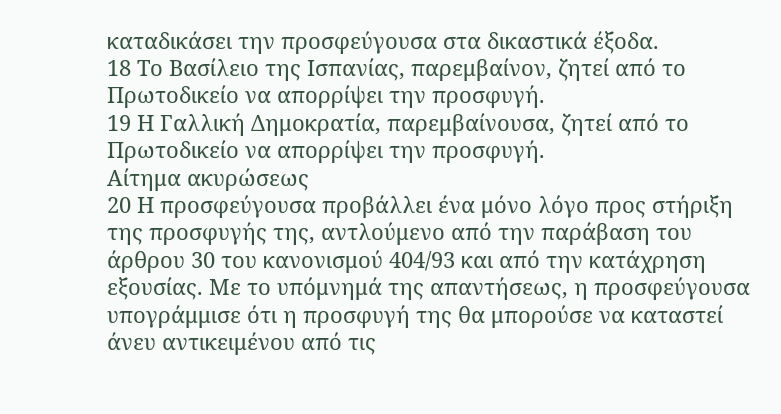καταδικάσει την προσφεύγουσα στα δικαστικά έξοδα.
18 Το Βασίλειο της Ισπανίας, παρεμβαίνον, ζητεί από το Πρωτοδικείο να απορρίψει την προσφυγή.
19 Η Γαλλική Δημοκρατία, παρεμβαίνουσα, ζητεί από το Πρωτοδικείο να απορρίψει την προσφυγή.
Αίτημα ακυρώσεως
20 Η προσφεύγουσα προβάλλει ένα μόνο λόγο προς στήριξη της προσφυγής της, αντλούμενο από την παράβαση του άρθρου 30 του κανονισμού 404/93 και από την κατάχρηση εξουσίας. Με το υπόμνημά της απαντήσεως, η προσφεύγουσα υπογράμμισε ότι η προσφυγή της θα μπορούσε να καταστεί άνευ αντικειμένου από τις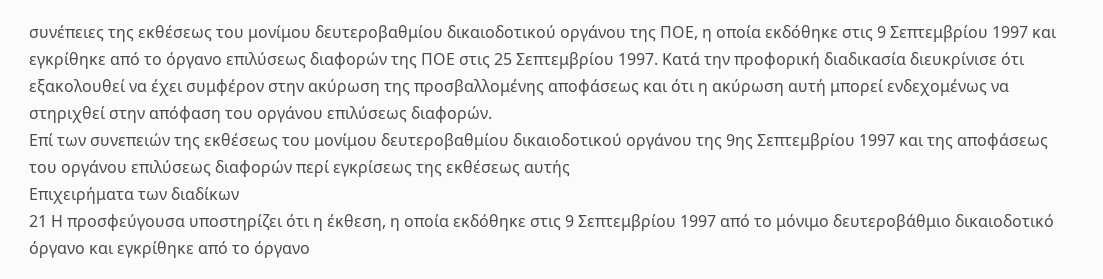συνέπειες της εκθέσεως του μονίμου δευτεροβαθμίου δικαιοδοτικού οργάνου της ΠΟΕ, η οποία εκδόθηκε στις 9 Σεπτεμβρίου 1997 και εγκρίθηκε από το όργανο επιλύσεως διαφορών της ΠΟΕ στις 25 Σεπτεμβρίου 1997. Κατά την προφορική διαδικασία διευκρίνισε ότι εξακολουθεί να έχει συμφέρον στην ακύρωση της προσβαλλομένης αποφάσεως και ότι η ακύρωση αυτή μπορεί ενδεχομένως να στηριχθεί στην απόφαση του οργάνου επιλύσεως διαφορών.
Επί των συνεπειών της εκθέσεως του μονίμου δευτεροβαθμίου δικαιοδοτικού οργάνου της 9ης Σεπτεμβρίου 1997 και της αποφάσεως του οργάνου επιλύσεως διαφορών περί εγκρίσεως της εκθέσεως αυτής
Επιχειρήματα των διαδίκων
21 Η προσφεύγουσα υποστηρίζει ότι η έκθεση, η οποία εκδόθηκε στις 9 Σεπτεμβρίου 1997 από το μόνιμο δευτεροβάθμιο δικαιοδοτικό όργανο και εγκρίθηκε από το όργανο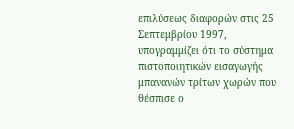επιλύσεως διαφορών στις 25 Σεπτεμβρίου 1997, υπογραμμίζει ότι το σύστημα πιστοποιητικών εισαγωγής μπανανών τρίτων χωρών που θέσπισε ο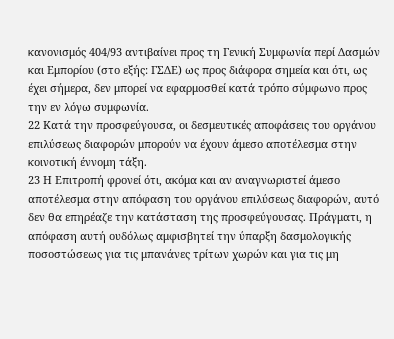κανονισμός 404/93 αντιβαίνει προς τη Γενική Συμφωνία περί Δασμών και Εμπορίου (στο εξής: ΓΣΔΕ) ως προς διάφορα σημεία και ότι, ως έχει σήμερα, δεν μπορεί να εφαρμοσθεί κατά τρόπο σύμφωνο προς την εν λόγω συμφωνία.
22 Κατά την προσφεύγουσα, οι δεσμευτικές αποφάσεις του οργάνου επιλύσεως διαφορών μπορούν να έχουν άμεσο αποτέλεσμα στην κοινοτική έννομη τάξη.
23 Η Επιτροπή φρονεί ότι, ακόμα και αν αναγνωριστεί άμεσο αποτέλεσμα στην απόφαση του οργάνου επιλύσεως διαφορών, αυτό δεν θα επηρέαζε την κατάσταση της προσφεύγουσας. Πράγματι, η απόφαση αυτή ουδόλως αμφισβητεί την ύπαρξη δασμολογικής ποσοστώσεως για τις μπανάνες τρίτων χωρών και για τις μη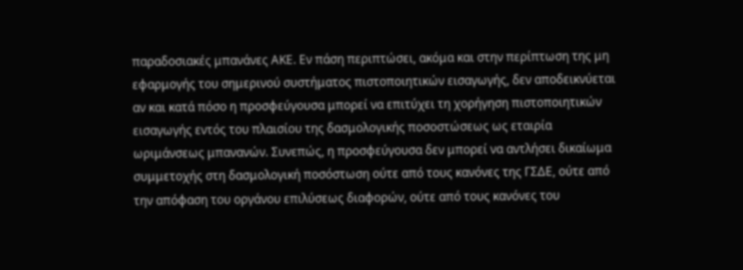παραδοσιακές μπανάνες ΑΚΕ. Εν πάση περιπτώσει, ακόμα και στην περίπτωση της μη εφαρμογής του σημερινού συστήματος πιστοποιητικών εισαγωγής, δεν αποδεικνύεται αν και κατά πόσο η προσφεύγουσα μπορεί να επιτύχει τη χορήγηση πιστοποιητικών εισαγωγής εντός του πλαισίου της δασμολογικής ποσοστώσεως ως εταιρία ωριμάνσεως μπανανών. Συνεπώς, η προσφεύγουσα δεν μπορεί να αντλήσει δικαίωμα συμμετοχής στη δασμολογική ποσόστωση ούτε από τους κανόνες της ΓΣΔΕ, ούτε από την απόφαση του οργάνου επιλύσεως διαφορών, ούτε από τους κανόνες του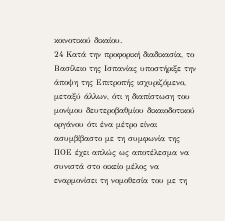κοινοτικού δικαίου.
24 Κατά την προφορική διαδικασία, το Βασίλειο της Ισπανίας υποστήριξε την άποψη της Επιτροπής ισχυριζόμενο, μεταξύ άλλων, ότι η διαπίστωση του μονίμου δευτεροβαθμίου δικαιοδοτικού οργάνου ότι ένα μέτρο είναι ασυμβίβαστο με τη συμφωνία της ΠΟΕ έχει απλώς ως αποτέλεσμα να συνιστά στο οικείο μέλος να εναρμονίσει τη νομοθεσία του με τη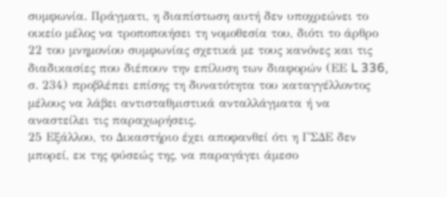συμφωνία. Πράγματι, η διαπίστωση αυτή δεν υποχρεώνει το οικείο μέλος να τροποποιήσει τη νομοθεσία του, διότι το άρθρο 22 του μνημονίου συμφωνίας σχετικά με τους κανόνες και τις διαδικασίες που διέπουν την επίλυση των διαφορών (ΕΕ L 336, σ. 234) προβλέπει επίσης τη δυνατότητα του καταγγέλλοντος μέλους να λάβει αντισταθμιστικά ανταλλάγματα ή να αναστείλει τις παραχωρήσεις.
25 Εξάλλου, το Δικαστήριο έχει αποφανθεί ότι η ΓΣΔΕ δεν μπορεί, εκ της φύσεώς της, να παραγάγει άμεσο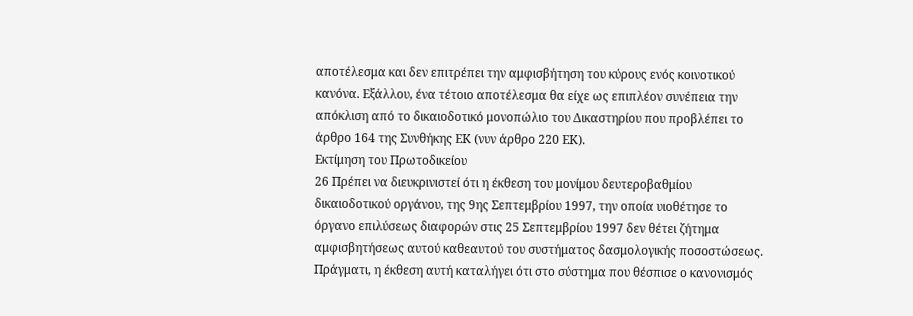αποτέλεσμα και δεν επιτρέπει την αμφισβήτηση του κύρους ενός κοινοτικού κανόνα. Εξάλλου, ένα τέτοιο αποτέλεσμα θα είχε ως επιπλέον συνέπεια την απόκλιση από το δικαιοδοτικό μονοπώλιο του Δικαστηρίου που προβλέπει το άρθρο 164 της Συνθήκης ΕΚ (νυν άρθρο 220 ΕΚ).
Εκτίμηση του Πρωτοδικείου
26 Πρέπει να διευκρινιστεί ότι η έκθεση του μονίμου δευτεροβαθμίου δικαιοδοτικού οργάνου, της 9ης Σεπτεμβρίου 1997, την οποία υιοθέτησε το όργανο επιλύσεως διαφορών στις 25 Σεπτεμβρίου 1997 δεν θέτει ζήτημα αμφισβητήσεως αυτού καθεαυτού του συστήματος δασμολογικής ποσοστώσεως. Πράγματι, η έκθεση αυτή καταλήγει ότι στο σύστημα που θέσπισε ο κανονισμός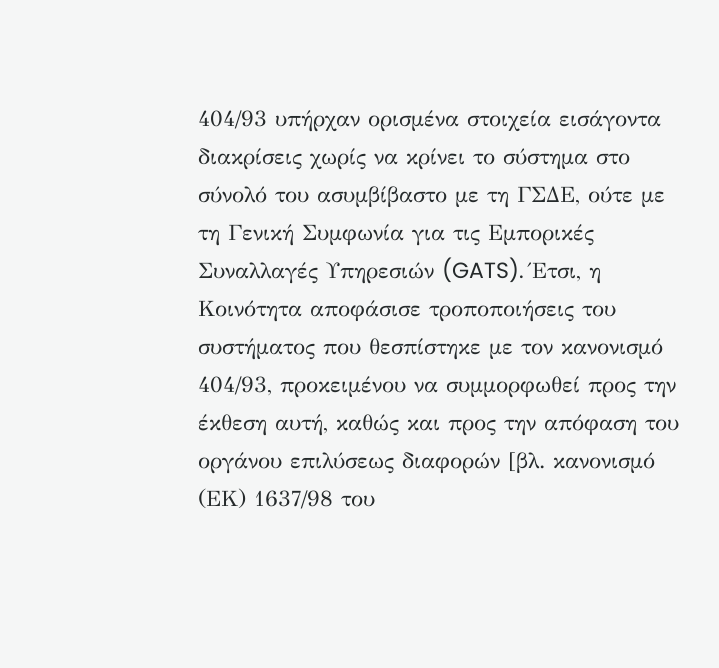404/93 υπήρχαν ορισμένα στοιχεία εισάγοντα διακρίσεις χωρίς να κρίνει το σύστημα στο σύνολό του ασυμβίβαστο με τη ΓΣΔΕ, ούτε με τη Γενική Συμφωνία για τις Εμπορικές Συναλλαγές Υπηρεσιών (GATS). Έτσι, η Κοινότητα αποφάσισε τροποποιήσεις του συστήματος που θεσπίστηκε με τον κανονισμό 404/93, προκειμένου να συμμορφωθεί προς την έκθεση αυτή, καθώς και προς την απόφαση του οργάνου επιλύσεως διαφορών [βλ. κανονισμό (ΕΚ) 1637/98 του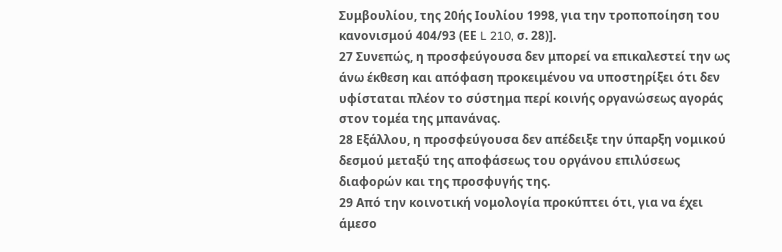Συμβουλίου, της 20ής Ιουλίου 1998, για την τροποποίηση του κανονισμού 404/93 (ΕΕ L 210, σ. 28)].
27 Συνεπώς, η προσφεύγουσα δεν μπορεί να επικαλεστεί την ως άνω έκθεση και απόφαση προκειμένου να υποστηρίξει ότι δεν υφίσταται πλέον το σύστημα περί κοινής οργανώσεως αγοράς στον τομέα της μπανάνας.
28 Εξάλλου, η προσφεύγουσα δεν απέδειξε την ύπαρξη νομικού δεσμού μεταξύ της αποφάσεως του οργάνου επιλύσεως διαφορών και της προσφυγής της.
29 Από την κοινοτική νομολογία προκύπτει ότι, για να έχει άμεσο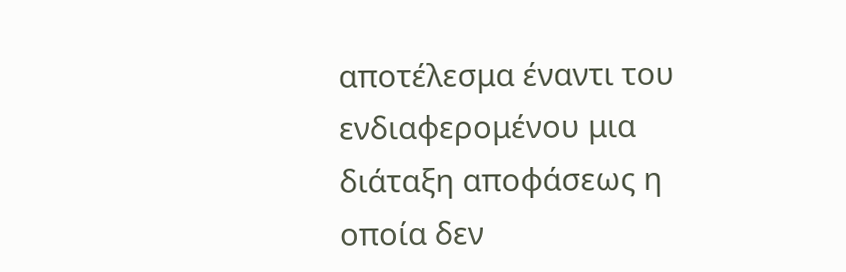αποτέλεσμα έναντι του ενδιαφερομένου μια διάταξη αποφάσεως η οποία δεν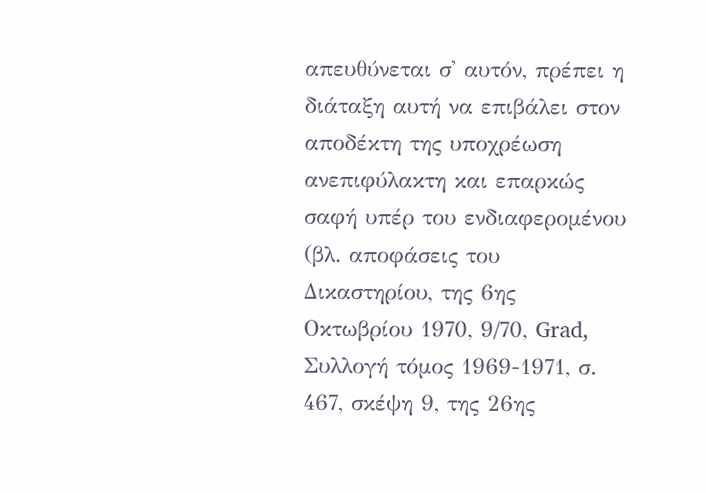απευθύνεται σ' αυτόν, πρέπει η διάταξη αυτή να επιβάλει στον αποδέκτη της υποχρέωση ανεπιφύλακτη και επαρκώς σαφή υπέρ του ενδιαφερομένου (βλ. αποφάσεις του Δικαστηρίου, της 6ης Οκτωβρίου 1970, 9/70, Grad, Συλλογή τόμος 1969-1971, σ. 467, σκέψη 9, της 26ης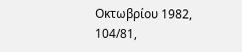Οκτωβρίου 1982, 104/81,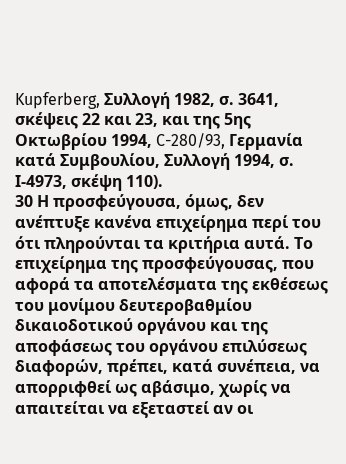Kupferberg, Συλλογή 1982, σ. 3641, σκέψεις 22 και 23, και της 5ης Οκτωβρίου 1994, C-280/93, Γερμανία κατά Συμβουλίου, Συλλογή 1994, σ. Ι-4973, σκέψη 110).
30 Η προσφεύγουσα, όμως, δεν ανέπτυξε κανένα επιχείρημα περί του ότι πληρούνται τα κριτήρια αυτά. Το επιχείρημα της προσφεύγουσας, που αφορά τα αποτελέσματα της εκθέσεως του μονίμου δευτεροβαθμίου δικαιοδοτικού οργάνου και της αποφάσεως του οργάνου επιλύσεως διαφορών, πρέπει, κατά συνέπεια, να απορριφθεί ως αβάσιμο, χωρίς να απαιτείται να εξεταστεί αν οι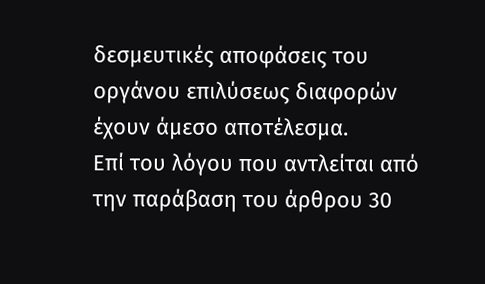δεσμευτικές αποφάσεις του οργάνου επιλύσεως διαφορών έχουν άμεσο αποτέλεσμα.
Επί του λόγου που αντλείται από την παράβαση του άρθρου 30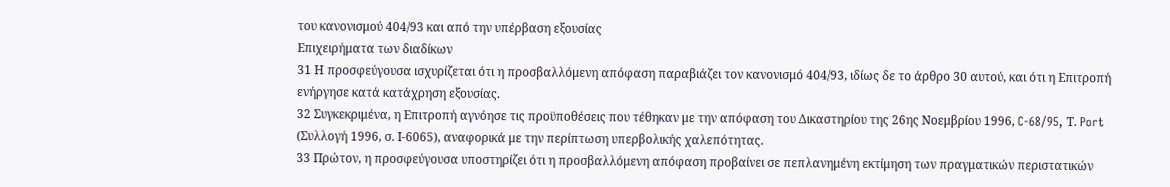του κανονισμού 404/93 και από την υπέρβαση εξουσίας
Επιχειρήματα των διαδίκων
31 Η προσφεύγουσα ισχυρίζεται ότι η προσβαλλόμενη απόφαση παραβιάζει τον κανονισμό 404/93, ιδίως δε το άρθρο 30 αυτού, και ότι η Επιτροπή ενήργησε κατά κατάχρηση εξουσίας.
32 Συγκεκριμένα, η Επιτροπή αγνόησε τις προϋποθέσεις που τέθηκαν με την απόφαση του Δικαστηρίου της 26ης Νοεμβρίου 1996, C-68/95, Τ. Port (Συλλογή 1996, σ. Ι-6065), αναφορικά με την περίπτωση υπερβολικής χαλεπότητας.
33 Πρώτον, η προσφεύγουσα υποστηρίζει ότι η προσβαλλόμενη απόφαση προβαίνει σε πεπλανημένη εκτίμηση των πραγματικών περιστατικών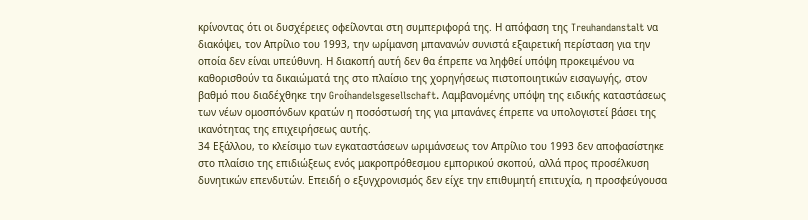κρίνοντας ότι οι δυσχέρειες οφείλονται στη συμπεριφορά της. Η απόφαση της Treuhandanstalt να διακόψει, τον Απρίλιο του 1993, την ωρίμανση μπανανών συνιστά εξαιρετική περίσταση για την οποία δεν είναι υπεύθυνη. Η διακοπή αυτή δεν θα έπρεπε να ληφθεί υπόψη προκειμένου να καθορισθούν τα δικαιώματά της στο πλαίσιο της χορηγήσεως πιστοποιητικών εισαγωγής, στον βαθμό που διαδέχθηκε την Groίhandelsgesellschaft. Λαμβανομένης υπόψη της ειδικής καταστάσεως των νέων ομοσπόνδων κρατών η ποσόστωσή της για μπανάνες έπρεπε να υπολογιστεί βάσει της ικανότητας της επιχειρήσεως αυτής.
34 Εξάλλου, το κλείσιμο των εγκαταστάσεων ωριμάνσεως τον Απρίλιο του 1993 δεν αποφασίστηκε στο πλαίσιο της επιδιώξεως ενός μακροπρόθεσμου εμπορικού σκοπού, αλλά προς προσέλκυση δυνητικών επενδυτών. Επειδή ο εξυγχρονισμός δεν είχε την επιθυμητή επιτυχία, η προσφεύγουσα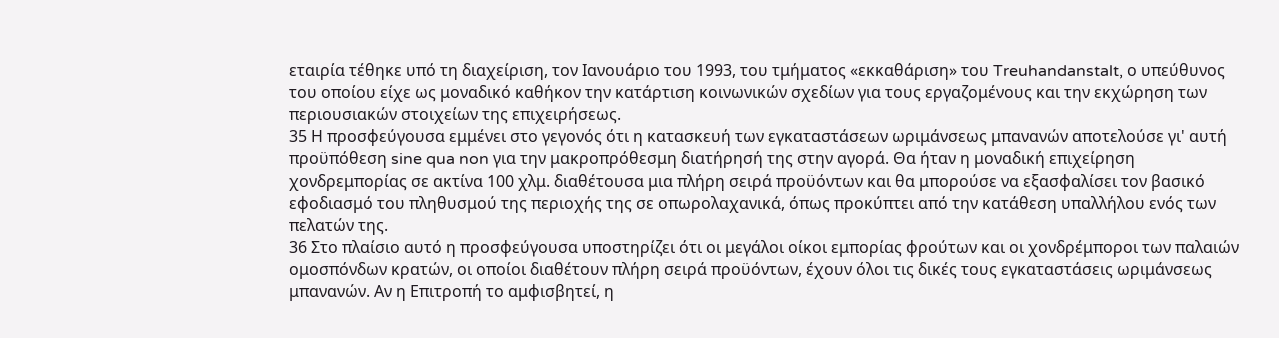εταιρία τέθηκε υπό τη διαχείριση, τον Ιανουάριο του 1993, του τμήματος «εκκαθάριση» του Treuhandanstalt, ο υπεύθυνος του οποίου είχε ως μοναδικό καθήκον την κατάρτιση κοινωνικών σχεδίων για τους εργαζομένους και την εκχώρηση των περιουσιακών στοιχείων της επιχειρήσεως.
35 Η προσφεύγουσα εμμένει στο γεγονός ότι η κατασκευή των εγκαταστάσεων ωριμάνσεως μπανανών αποτελούσε γι' αυτή προϋπόθεση sine qua non για την μακροπρόθεσμη διατήρησή της στην αγορά. Θα ήταν η μοναδική επιχείρηση χονδρεμπορίας σε ακτίνα 100 χλμ. διαθέτουσα μια πλήρη σειρά προϋόντων και θα μπορούσε να εξασφαλίσει τον βασικό εφοδιασμό του πληθυσμού της περιοχής της σε οπωρολαχανικά, όπως προκύπτει από την κατάθεση υπαλλήλου ενός των πελατών της.
36 Στο πλαίσιο αυτό η προσφεύγουσα υποστηρίζει ότι οι μεγάλοι οίκοι εμπορίας φρούτων και οι χονδρέμποροι των παλαιών ομοσπόνδων κρατών, οι οποίοι διαθέτουν πλήρη σειρά προϋόντων, έχουν όλοι τις δικές τους εγκαταστάσεις ωριμάνσεως μπανανών. Αν η Επιτροπή το αμφισβητεί, η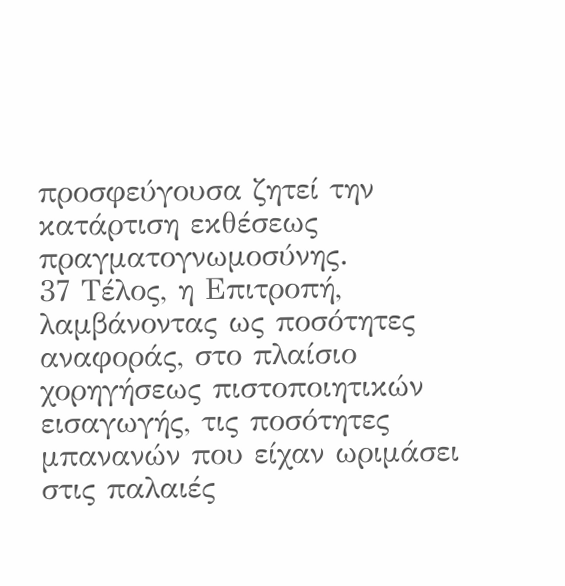προσφεύγουσα ζητεί την κατάρτιση εκθέσεως πραγματογνωμοσύνης.
37 Τέλος, η Επιτροπή, λαμβάνοντας ως ποσότητες αναφοράς, στο πλαίσιο χορηγήσεως πιστοποιητικών εισαγωγής, τις ποσότητες μπανανών που είχαν ωριμάσει στις παλαιές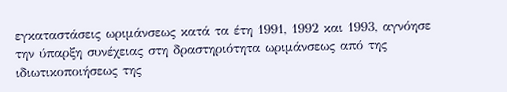εγκαταστάσεις ωριμάνσεως κατά τα έτη 1991, 1992 και 1993, αγνόησε την ύπαρξη συνέχειας στη δραστηριότητα ωριμάνσεως από της ιδιωτικοποιήσεως της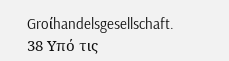Groίhandelsgesellschaft.
38 Υπό τις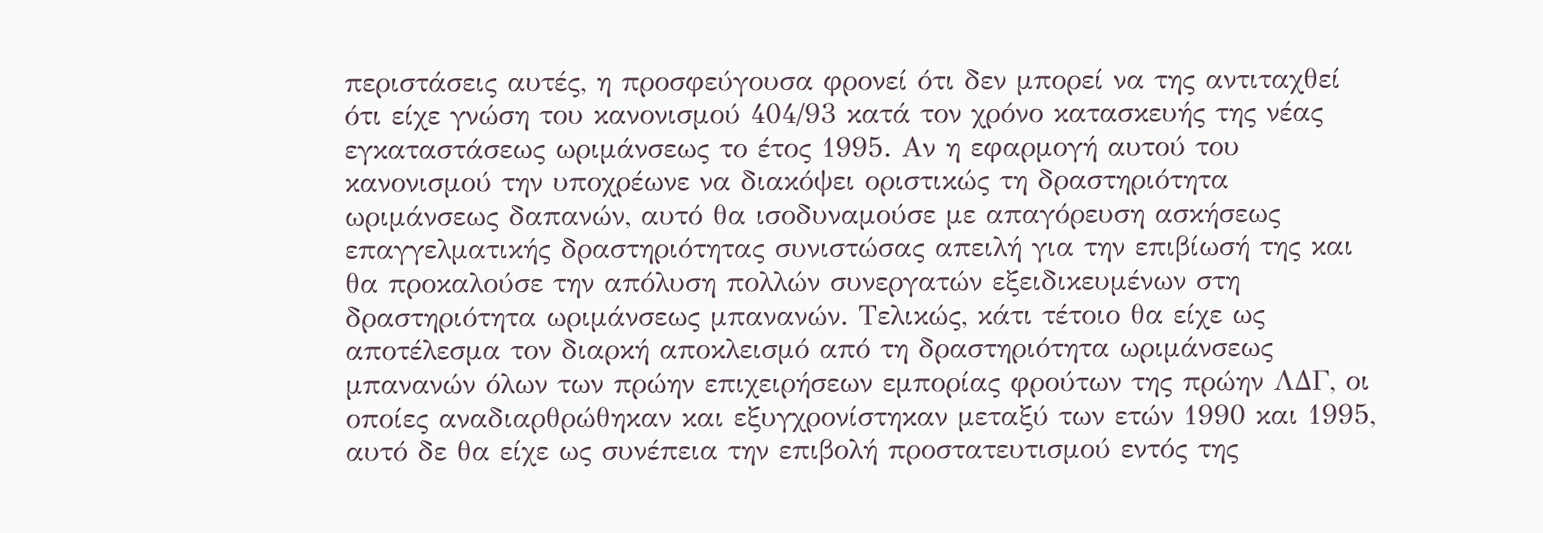περιστάσεις αυτές, η προσφεύγουσα φρονεί ότι δεν μπορεί να της αντιταχθεί ότι είχε γνώση του κανονισμού 404/93 κατά τον χρόνο κατασκευής της νέας εγκαταστάσεως ωριμάνσεως το έτος 1995. Αν η εφαρμογή αυτού του κανονισμού την υποχρέωνε να διακόψει οριστικώς τη δραστηριότητα ωριμάνσεως δαπανών, αυτό θα ισοδυναμούσε με απαγόρευση ασκήσεως επαγγελματικής δραστηριότητας συνιστώσας απειλή για την επιβίωσή της και θα προκαλούσε την απόλυση πολλών συνεργατών εξειδικευμένων στη δραστηριότητα ωριμάνσεως μπανανών. Τελικώς, κάτι τέτοιο θα είχε ως αποτέλεσμα τον διαρκή αποκλεισμό από τη δραστηριότητα ωριμάνσεως μπανανών όλων των πρώην επιχειρήσεων εμπορίας φρούτων της πρώην ΛΔΓ, οι οποίες αναδιαρθρώθηκαν και εξυγχρονίστηκαν μεταξύ των ετών 1990 και 1995, αυτό δε θα είχε ως συνέπεια την επιβολή προστατευτισμού εντός της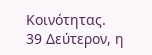Κοινότητας.
39 Δεύτερον, η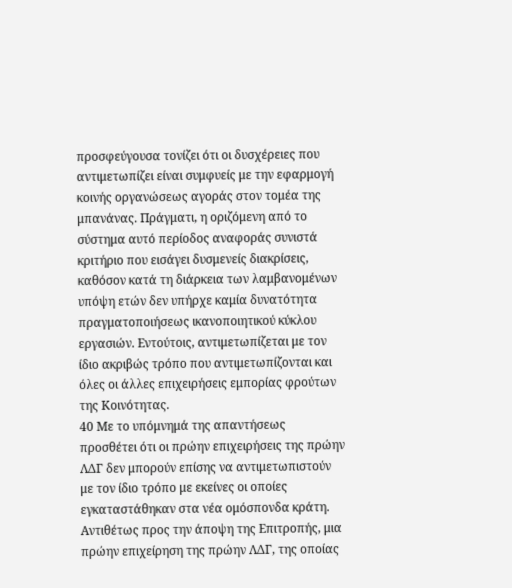προσφεύγουσα τονίζει ότι οι δυσχέρειες που αντιμετωπίζει είναι συμφυείς με την εφαρμογή κοινής οργανώσεως αγοράς στον τομέα της μπανάνας. Πράγματι, η οριζόμενη από το σύστημα αυτό περίοδος αναφοράς συνιστά κριτήριο που εισάγει δυσμενείς διακρίσεις, καθόσον κατά τη διάρκεια των λαμβανομένων υπόψη ετών δεν υπήρχε καμία δυνατότητα πραγματοποιήσεως ικανοποιητικού κύκλου εργασιών. Εντούτοις, αντιμετωπίζεται με τον ίδιο ακριβώς τρόπο που αντιμετωπίζονται και όλες οι άλλες επιχειρήσεις εμπορίας φρούτων της Κοινότητας.
40 Με το υπόμνημά της απαντήσεως προσθέτει ότι οι πρώην επιχειρήσεις της πρώην ΛΔΓ δεν μπορούν επίσης να αντιμετωπιστούν με τον ίδιο τρόπο με εκείνες οι οποίες εγκαταστάθηκαν στα νέα ομόσπονδα κράτη. Αντιθέτως προς την άποψη της Επιτροπής, μια πρώην επιχείρηση της πρώην ΛΔΓ, της οποίας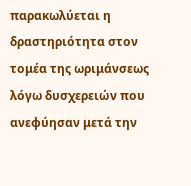παρακωλύεται η δραστηριότητα στον τομέα της ωριμάνσεως λόγω δυσχερειών που ανεφύησαν μετά την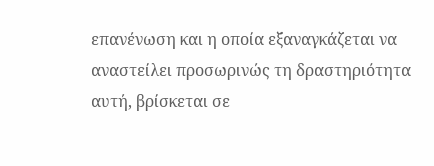επανένωση και η οποία εξαναγκάζεται να αναστείλει προσωρινώς τη δραστηριότητα αυτή, βρίσκεται σε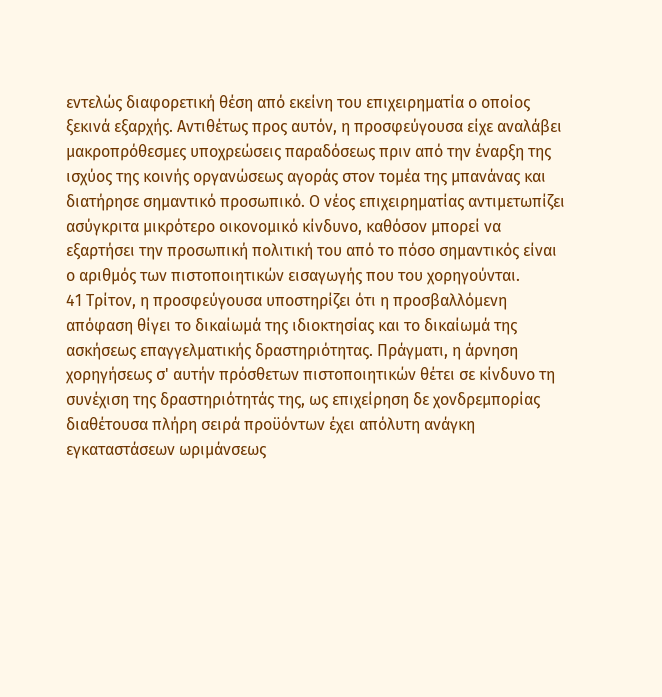εντελώς διαφορετική θέση από εκείνη του επιχειρηματία ο οποίος ξεκινά εξαρχής. Αντιθέτως προς αυτόν, η προσφεύγουσα είχε αναλάβει μακροπρόθεσμες υποχρεώσεις παραδόσεως πριν από την έναρξη της ισχύος της κοινής οργανώσεως αγοράς στον τομέα της μπανάνας και διατήρησε σημαντικό προσωπικό. Ο νέος επιχειρηματίας αντιμετωπίζει ασύγκριτα μικρότερο οικονομικό κίνδυνο, καθόσον μπορεί να εξαρτήσει την προσωπική πολιτική του από το πόσο σημαντικός είναι ο αριθμός των πιστοποιητικών εισαγωγής που του χορηγούνται.
41 Τρίτον, η προσφεύγουσα υποστηρίζει ότι η προσβαλλόμενη απόφαση θίγει το δικαίωμά της ιδιοκτησίας και το δικαίωμά της ασκήσεως επαγγελματικής δραστηριότητας. Πράγματι, η άρνηση χορηγήσεως σ' αυτήν πρόσθετων πιστοποιητικών θέτει σε κίνδυνο τη συνέχιση της δραστηριότητάς της, ως επιχείρηση δε χονδρεμπορίας διαθέτουσα πλήρη σειρά προϋόντων έχει απόλυτη ανάγκη εγκαταστάσεων ωριμάνσεως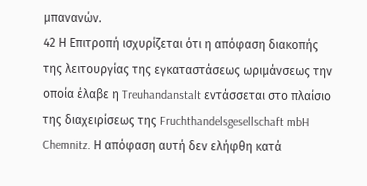μπανανών.
42 Η Επιτροπή ισχυρίζεται ότι η απόφαση διακοπής της λειτουργίας της εγκαταστάσεως ωριμάνσεως την οποία έλαβε η Treuhandanstalt εντάσσεται στο πλαίσιο της διαχειρίσεως της Fruchthandelsgesellschaft mbH Chemnitz. Η απόφαση αυτή δεν ελήφθη κατά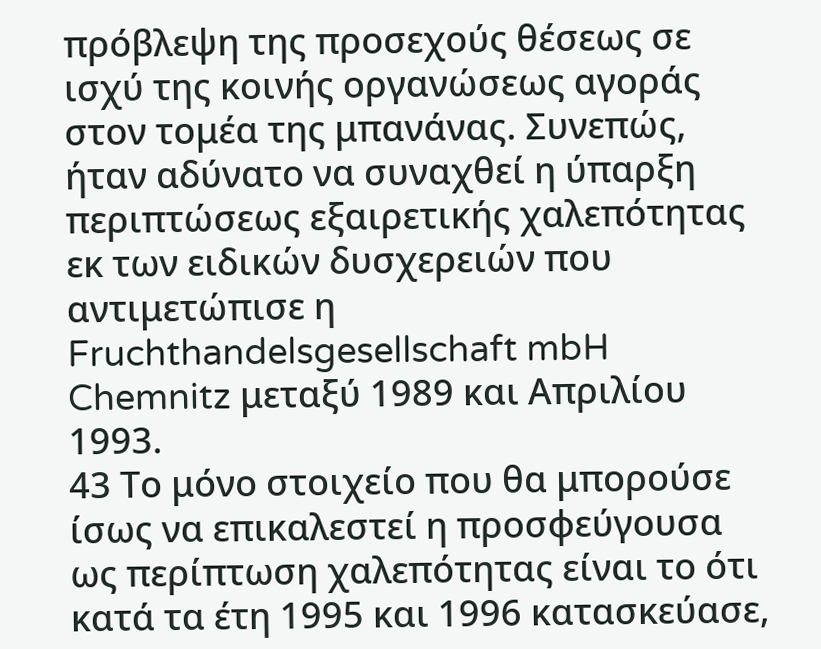πρόβλεψη της προσεχούς θέσεως σε ισχύ της κοινής οργανώσεως αγοράς στον τομέα της μπανάνας. Συνεπώς, ήταν αδύνατο να συναχθεί η ύπαρξη περιπτώσεως εξαιρετικής χαλεπότητας εκ των ειδικών δυσχερειών που αντιμετώπισε η Fruchthandelsgesellschaft mbH Chemnitz μεταξύ 1989 και Απριλίου 1993.
43 Το μόνο στοιχείο που θα μπορούσε ίσως να επικαλεστεί η προσφεύγουσα ως περίπτωση χαλεπότητας είναι το ότι κατά τα έτη 1995 και 1996 κατασκεύασε,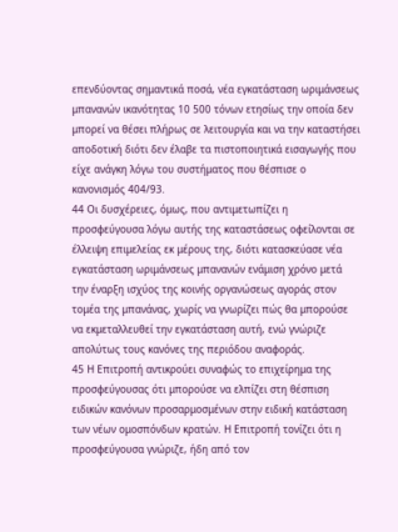επενδύοντας σημαντικά ποσά, νέα εγκατάσταση ωριμάνσεως μπανανών ικανότητας 10 500 τόνων ετησίως την οποία δεν μπορεί να θέσει πλήρως σε λειτουργία και να την καταστήσει αποδοτική διότι δεν έλαβε τα πιστοποιητικά εισαγωγής που είχε ανάγκη λόγω του συστήματος που θέσπισε ο κανονισμός 404/93.
44 Οι δυσχέρειες, όμως, που αντιμετωπίζει η προσφεύγουσα λόγω αυτής της καταστάσεως οφείλονται σε έλλειψη επιμελείας εκ μέρους της, διότι κατασκεύασε νέα εγκατάσταση ωριμάνσεως μπανανών ενάμιση χρόνο μετά την έναρξη ισχύος της κοινής οργανώσεως αγοράς στον τομέα της μπανάνας, χωρίς να γνωρίζει πώς θα μπορούσε να εκμεταλλευθεί την εγκατάσταση αυτή, ενώ γνώριζε απολύτως τους κανόνες της περιόδου αναφοράς.
45 Η Επιτροπή αντικρούει συναφώς το επιχείρημα της προσφεύγουσας ότι μπορούσε να ελπίζει στη θέσπιση ειδικών κανόνων προσαρμοσμένων στην ειδική κατάσταση των νέων ομοσπόνδων κρατών. Η Επιτροπή τονίζει ότι η προσφεύγουσα γνώριζε, ήδη από τον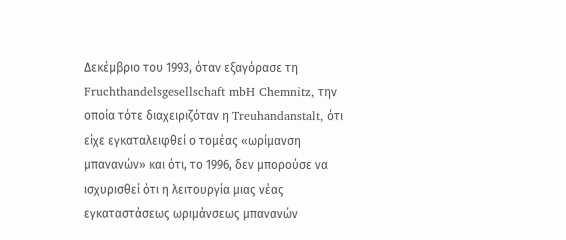Δεκέμβριο του 1993, όταν εξαγόρασε τη Fruchthandelsgesellschaft mbH Chemnitz, την οποία τότε διαχειριζόταν η Treuhandanstalt, ότι είχε εγκαταλειφθεί ο τομέας «ωρίμανση μπανανών» και ότι, το 1996, δεν μπορούσε να ισχυρισθεί ότι η λειτουργία μιας νέας εγκαταστάσεως ωριμάνσεως μπανανών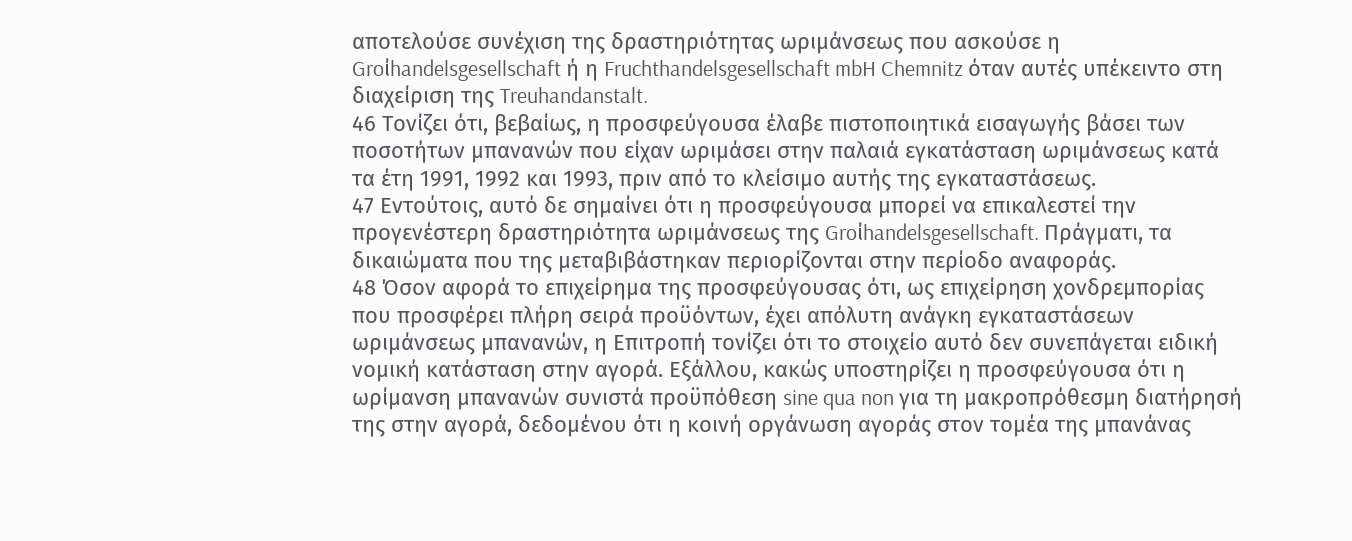αποτελούσε συνέχιση της δραστηριότητας ωριμάνσεως που ασκούσε η Groίhandelsgesellschaft ή η Fruchthandelsgesellschaft mbH Chemnitz όταν αυτές υπέκειντο στη διαχείριση της Treuhandanstalt.
46 Τονίζει ότι, βεβαίως, η προσφεύγουσα έλαβε πιστοποιητικά εισαγωγής βάσει των ποσοτήτων μπανανών που είχαν ωριμάσει στην παλαιά εγκατάσταση ωριμάνσεως κατά τα έτη 1991, 1992 και 1993, πριν από το κλείσιμο αυτής της εγκαταστάσεως.
47 Εντούτοις, αυτό δε σημαίνει ότι η προσφεύγουσα μπορεί να επικαλεστεί την προγενέστερη δραστηριότητα ωριμάνσεως της Groίhandelsgesellschaft. Πράγματι, τα δικαιώματα που της μεταβιβάστηκαν περιορίζονται στην περίοδο αναφοράς.
48 Όσον αφορά το επιχείρημα της προσφεύγουσας ότι, ως επιχείρηση χονδρεμπορίας που προσφέρει πλήρη σειρά προϋόντων, έχει απόλυτη ανάγκη εγκαταστάσεων ωριμάνσεως μπανανών, η Επιτροπή τονίζει ότι το στοιχείο αυτό δεν συνεπάγεται ειδική νομική κατάσταση στην αγορά. Εξάλλου, κακώς υποστηρίζει η προσφεύγουσα ότι η ωρίμανση μπανανών συνιστά προϋπόθεση sine qua non για τη μακροπρόθεσμη διατήρησή της στην αγορά, δεδομένου ότι η κοινή οργάνωση αγοράς στον τομέα της μπανάνας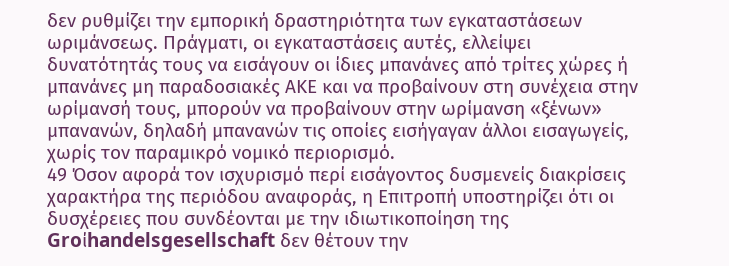δεν ρυθμίζει την εμπορική δραστηριότητα των εγκαταστάσεων ωριμάνσεως. Πράγματι, οι εγκαταστάσεις αυτές, ελλείψει δυνατότητάς τους να εισάγουν οι ίδιες μπανάνες από τρίτες χώρες ή μπανάνες μη παραδοσιακές ΑΚΕ και να προβαίνουν στη συνέχεια στην ωρίμανσή τους, μπορούν να προβαίνουν στην ωρίμανση «ξένων» μπανανών, δηλαδή μπανανών τις οποίες εισήγαγαν άλλοι εισαγωγείς, χωρίς τον παραμικρό νομικό περιορισμό.
49 Όσον αφορά τον ισχυρισμό περί εισάγοντος δυσμενείς διακρίσεις χαρακτήρα της περιόδου αναφοράς, η Επιτροπή υποστηρίζει ότι οι δυσχέρειες που συνδέονται με την ιδιωτικοποίηση της Groίhandelsgesellschaft δεν θέτουν την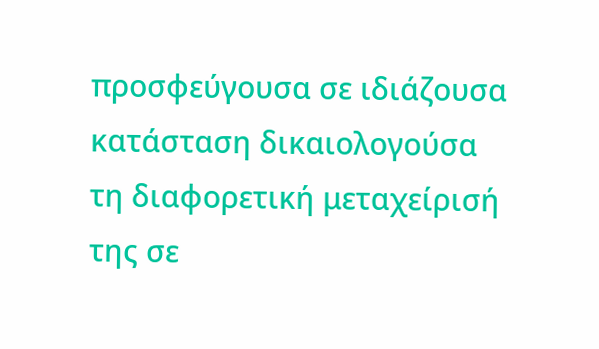προσφεύγουσα σε ιδιάζουσα κατάσταση δικαιολογούσα τη διαφορετική μεταχείρισή της σε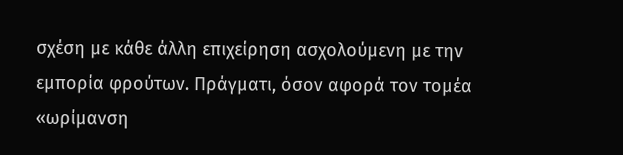σχέση με κάθε άλλη επιχείρηση ασχολούμενη με την εμπορία φρούτων. Πράγματι, όσον αφορά τον τομέα «ωρίμανση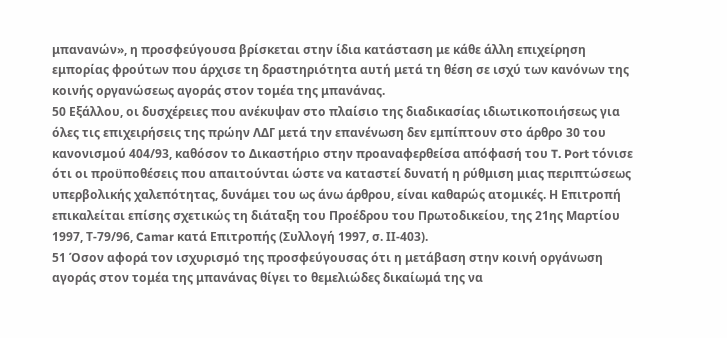μπανανών», η προσφεύγουσα βρίσκεται στην ίδια κατάσταση με κάθε άλλη επιχείρηση εμπορίας φρούτων που άρχισε τη δραστηριότητα αυτή μετά τη θέση σε ισχύ των κανόνων της κοινής οργανώσεως αγοράς στον τομέα της μπανάνας.
50 Εξάλλου, οι δυσχέρειες που ανέκυψαν στο πλαίσιο της διαδικασίας ιδιωτικοποιήσεως για όλες τις επιχειρήσεις της πρώην ΛΔΓ μετά την επανένωση δεν εμπίπτουν στο άρθρο 30 του κανονισμού 404/93, καθόσον το Δικαστήριο στην προαναφερθείσα απόφασή του T. Port τόνισε ότι οι προϋποθέσεις που απαιτούνται ώστε να καταστεί δυνατή η ρύθμιση μιας περιπτώσεως υπερβολικής χαλεπότητας, δυνάμει του ως άνω άρθρου, είναι καθαρώς ατομικές. Η Επιτροπή επικαλείται επίσης σχετικώς τη διάταξη του Προέδρου του Πρωτοδικείου, της 21ης Μαρτίου 1997, Τ-79/96, Camar κατά Επιτροπής (Συλλογή 1997, σ. ΙΙ-403).
51 Όσον αφορά τον ισχυρισμό της προσφεύγουσας ότι η μετάβαση στην κοινή οργάνωση αγοράς στον τομέα της μπανάνας θίγει το θεμελιώδες δικαίωμά της να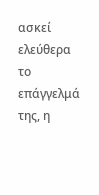ασκεί ελεύθερα το επάγγελμά της, η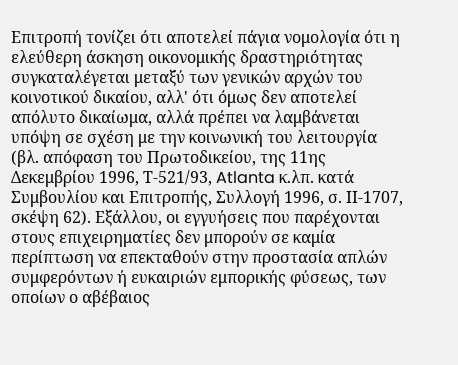Επιτροπή τονίζει ότι αποτελεί πάγια νομολογία ότι η ελεύθερη άσκηση οικονομικής δραστηριότητας συγκαταλέγεται μεταξύ των γενικών αρχών του κοινοτικού δικαίου, αλλ' ότι όμως δεν αποτελεί απόλυτο δικαίωμα, αλλά πρέπει να λαμβάνεται υπόψη σε σχέση με την κοινωνική του λειτουργία (βλ. απόφαση του Πρωτοδικείου, της 11ης Δεκεμβρίου 1996, Τ-521/93, Atlanta κ.λπ. κατά Συμβουλίου και Επιτροπής, Συλλογή 1996, σ. ΙΙ-1707, σκέψη 62). Εξάλλου, οι εγγυήσεις που παρέχονται στους επιχειρηματίες δεν μπορούν σε καμία περίπτωση να επεκταθούν στην προστασία απλών συμφερόντων ή ευκαιριών εμπορικής φύσεως, των οποίων ο αβέβαιος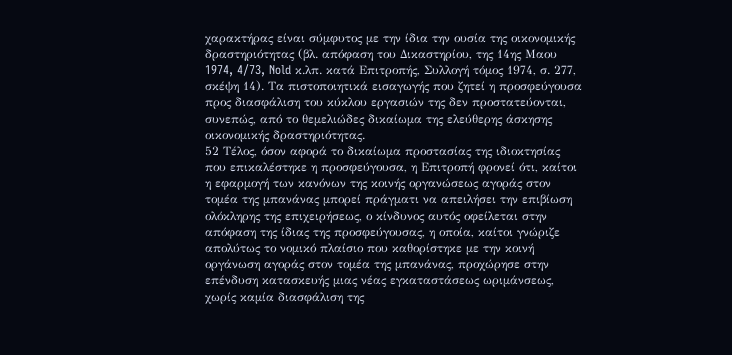χαρακτήρας είναι σύμφυτος με την ίδια την ουσία της οικονομικής δραστηριότητας (βλ. απόφαση του Δικαστηρίου, της 14ης Μαου 1974, 4/73, Nold κ.λπ. κατά Επιτροπής, Συλλογή τόμος 1974, σ. 277, σκέψη 14). Τα πιστοποιητικά εισαγωγής που ζητεί η προσφεύγουσα προς διασφάλιση του κύκλου εργασιών της δεν προστατεύονται, συνεπώς, από το θεμελιώδες δικαίωμα της ελεύθερης άσκησης οικονομικής δραστηριότητας.
52 Τέλος, όσον αφορά το δικαίωμα προστασίας της ιδιοκτησίας που επικαλέστηκε η προσφεύγουσα, η Επιτροπή φρονεί ότι, καίτοι η εφαρμογή των κανόνων της κοινής οργανώσεως αγοράς στον τομέα της μπανάνας μπορεί πράγματι να απειλήσει την επιβίωση ολόκληρης της επιχειρήσεως, ο κίνδυνος αυτός οφείλεται στην απόφαση της ίδιας της προσφεύγουσας, η οποία, καίτοι γνώριζε απολύτως το νομικό πλαίσιο που καθορίστηκε με την κοινή οργάνωση αγοράς στον τομέα της μπανάνας, προχώρησε στην επένδυση κατασκευής μιας νέας εγκαταστάσεως ωριμάνσεως, χωρίς καμία διασφάλιση της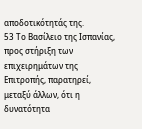αποδοτικότητάς της.
53 Το Βασίλειο της Ισπανίας, προς στήριξη των επιχειρημάτων της Επιτροπής, παρατηρεί, μεταξύ άλλων, ότι η δυνατότητα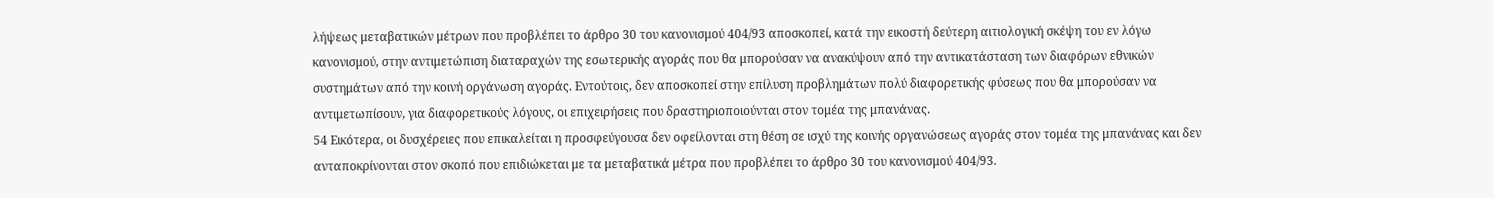λήψεως μεταβατικών μέτρων που προβλέπει το άρθρο 30 του κανονισμού 404/93 αποσκοπεί, κατά την εικοστή δεύτερη αιτιολογική σκέψη του εν λόγω κανονισμού, στην αντιμετώπιση διαταραχών της εσωτερικής αγοράς που θα μπορούσαν να ανακύψουν από την αντικατάσταση των διαφόρων εθνικών συστημάτων από την κοινή οργάνωση αγοράς. Εντούτοις, δεν αποσκοπεί στην επίλυση προβλημάτων πολύ διαφορετικής φύσεως που θα μπορούσαν να αντιμετωπίσουν, για διαφορετικούς λόγους, οι επιχειρήσεις που δραστηριοποιούνται στον τομέα της μπανάνας.
54 Εικότερα, οι δυσχέρειες που επικαλείται η προσφεύγουσα δεν οφείλονται στη θέση σε ισχύ της κοινής οργανώσεως αγοράς στον τομέα της μπανάνας και δεν ανταποκρίνονται στον σκοπό που επιδιώκεται με τα μεταβατικά μέτρα που προβλέπει το άρθρο 30 του κανονισμού 404/93.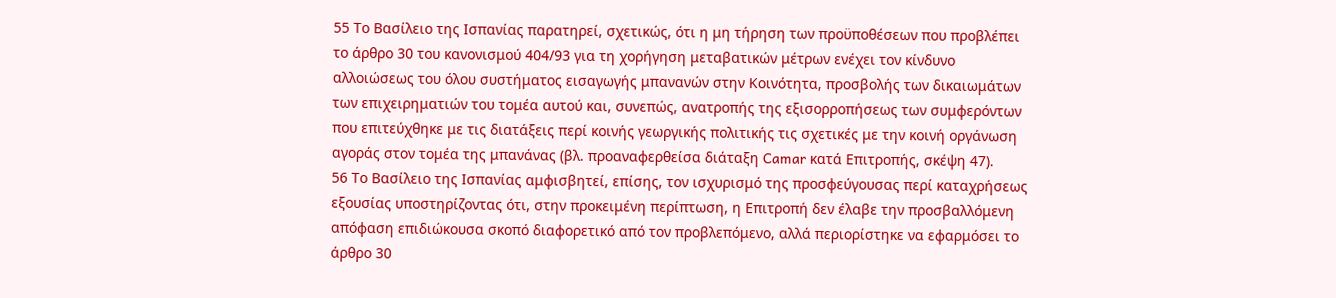55 Το Βασίλειο της Ισπανίας παρατηρεί, σχετικώς, ότι η μη τήρηση των προϋποθέσεων που προβλέπει το άρθρο 30 του κανονισμού 404/93 για τη χορήγηση μεταβατικών μέτρων ενέχει τον κίνδυνο αλλοιώσεως του όλου συστήματος εισαγωγής μπανανών στην Κοινότητα, προσβολής των δικαιωμάτων των επιχειρηματιών του τομέα αυτού και, συνεπώς, ανατροπής της εξισορροπήσεως των συμφερόντων που επιτεύχθηκε με τις διατάξεις περί κοινής γεωργικής πολιτικής τις σχετικές με την κοινή οργάνωση αγοράς στον τομέα της μπανάνας (βλ. προαναφερθείσα διάταξη Camar κατά Επιτροπής, σκέψη 47).
56 Το Βασίλειο της Ισπανίας αμφισβητεί, επίσης, τον ισχυρισμό της προσφεύγουσας περί καταχρήσεως εξουσίας υποστηρίζοντας ότι, στην προκειμένη περίπτωση, η Επιτροπή δεν έλαβε την προσβαλλόμενη απόφαση επιδιώκουσα σκοπό διαφορετικό από τον προβλεπόμενο, αλλά περιορίστηκε να εφαρμόσει το άρθρο 30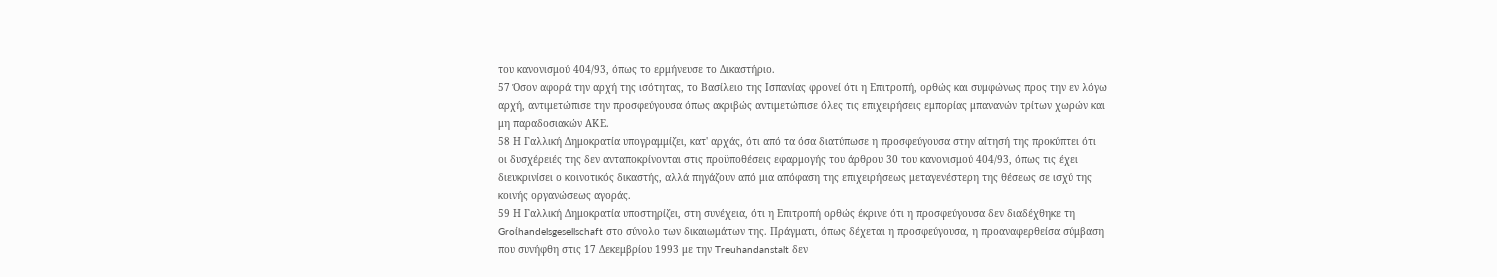του κανονισμού 404/93, όπως το ερμήνευσε το Δικαστήριο.
57 Όσον αφορά την αρχή της ισότητας, το Βασίλειο της Ισπανίας φρονεί ότι η Επιτροπή, ορθώς και συμφώνως προς την εν λόγω αρχή, αντιμετώπισε την προσφεύγουσα όπως ακριβώς αντιμετώπισε όλες τις επιχειρήσεις εμπορίας μπανανών τρίτων χωρών και μη παραδοσιακών ΑΚΕ.
58 Η Γαλλική Δημοκρατία υπογραμμίζει, κατ' αρχάς, ότι από τα όσα διατύπωσε η προσφεύγουσα στην αίτησή της προκύπτει ότι οι δυσχέρειές της δεν ανταποκρίνονται στις προϋποθέσεις εφαρμογής του άρθρου 30 του κανονισμού 404/93, όπως τις έχει διευκρινίσει ο κοινοτικός δικαστής, αλλά πηγάζουν από μια απόφαση της επιχειρήσεως μεταγενέστερη της θέσεως σε ισχύ της κοινής οργανώσεως αγοράς.
59 Η Γαλλική Δημοκρατία υποστηρίζει, στη συνέχεια, ότι η Επιτροπή ορθώς έκρινε ότι η προσφεύγουσα δεν διαδέχθηκε τη Groίhandelsgesellschaft στο σύνολο των δικαιωμάτων της. Πράγματι, όπως δέχεται η προσφεύγουσα, η προαναφερθείσα σύμβαση που συνήφθη στις 17 Δεκεμβρίου 1993 με την Treuhandanstalt δεν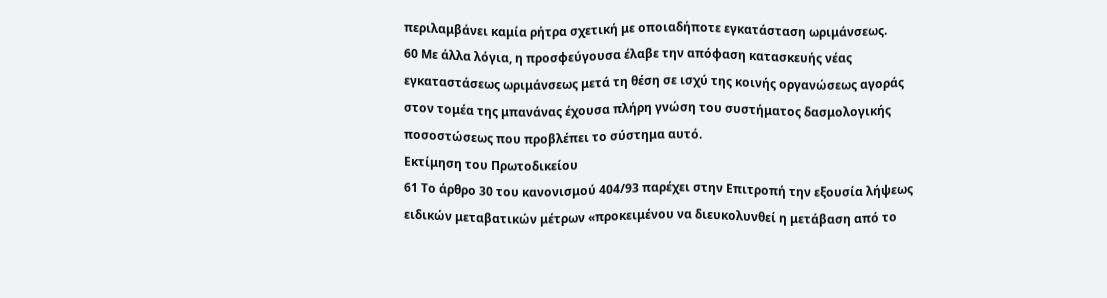περιλαμβάνει καμία ρήτρα σχετική με οποιαδήποτε εγκατάσταση ωριμάνσεως.
60 Με άλλα λόγια, η προσφεύγουσα έλαβε την απόφαση κατασκευής νέας εγκαταστάσεως ωριμάνσεως μετά τη θέση σε ισχύ της κοινής οργανώσεως αγοράς στον τομέα της μπανάνας έχουσα πλήρη γνώση του συστήματος δασμολογικής ποσοστώσεως που προβλέπει το σύστημα αυτό.
Εκτίμηση του Πρωτοδικείου
61 Το άρθρο 30 του κανονισμού 404/93 παρέχει στην Επιτροπή την εξουσία λήψεως ειδικών μεταβατικών μέτρων «προκειμένου να διευκολυνθεί η μετάβαση από το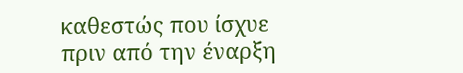καθεστώς που ίσχυε πριν από την έναρξη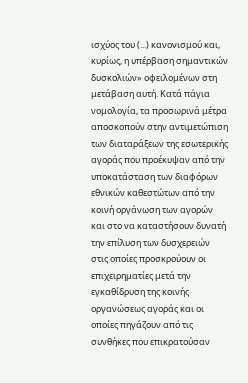ισχύος του (...) κανονισμού και, κυρίως, η υπέρβαση σημαντικών δυσκολιών» οφειλομένων στη μετάβαση αυτή. Κατά πάγια νομολογία, τα προσωρινά μέτρα αποσκοπούν στην αντιμετώπιση των διαταράξεων της εσωτερικής αγοράς που προέκυψαν από την υποκατάσταση των διαφόρων εθνικών καθεστώτων από την κοινή οργάνωση των αγορών και στο να καταστήσουν δυνατή την επίλυση των δυσχερειών στις οποίες προσκρούουν οι επιχειρηματίες μετά την εγκαθίδρυση της κοινής οργανώσεως αγοράς και οι οποίες πηγάζουν από τις συνθήκες που επικρατούσαν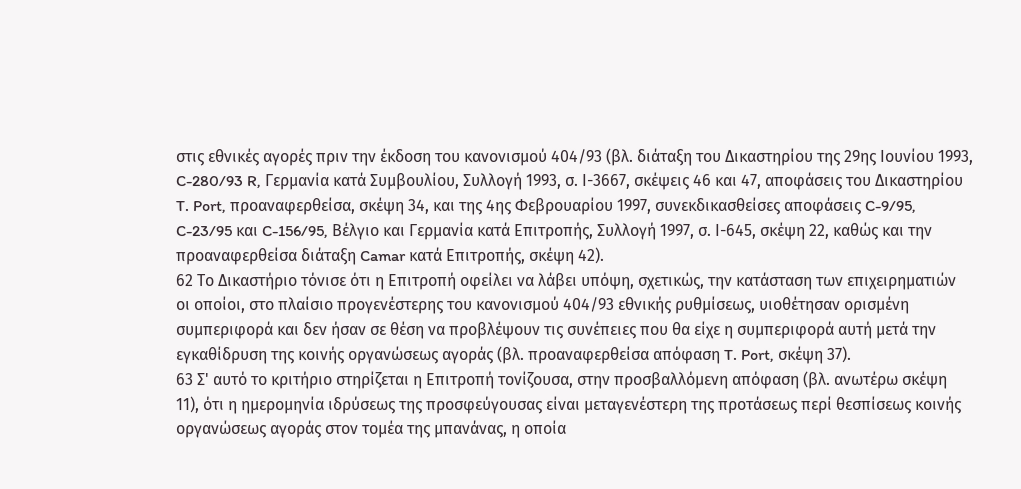στις εθνικές αγορές πριν την έκδοση του κανονισμού 404/93 (βλ. διάταξη του Δικαστηρίου της 29ης Ιουνίου 1993, C-280/93 R, Γερμανία κατά Συμβουλίου, Συλλογή 1993, σ. Ι-3667, σκέψεις 46 και 47, αποφάσεις του Δικαστηρίου T. Port, προαναφερθείσα, σκέψη 34, και της 4ης Φεβρουαρίου 1997, συνεκδικασθείσες αποφάσεις C-9/95, C-23/95 και C-156/95, Βέλγιο και Γερμανία κατά Επιτροπής, Συλλογή 1997, σ. Ι-645, σκέψη 22, καθώς και την προαναφερθείσα διάταξη Camar κατά Επιτροπής, σκέψη 42).
62 Το Δικαστήριο τόνισε ότι η Επιτροπή οφείλει να λάβει υπόψη, σχετικώς, την κατάσταση των επιχειρηματιών οι οποίοι, στο πλαίσιο προγενέστερης του κανονισμού 404/93 εθνικής ρυθμίσεως, υιοθέτησαν ορισμένη συμπεριφορά και δεν ήσαν σε θέση να προβλέψουν τις συνέπειες που θα είχε η συμπεριφορά αυτή μετά την εγκαθίδρυση της κοινής οργανώσεως αγοράς (βλ. προαναφερθείσα απόφαση T. Port, σκέψη 37).
63 Σ' αυτό το κριτήριο στηρίζεται η Επιτροπή τονίζουσα, στην προσβαλλόμενη απόφαση (βλ. ανωτέρω σκέψη 11), ότι η ημερομηνία ιδρύσεως της προσφεύγουσας είναι μεταγενέστερη της προτάσεως περί θεσπίσεως κοινής οργανώσεως αγοράς στον τομέα της μπανάνας, η οποία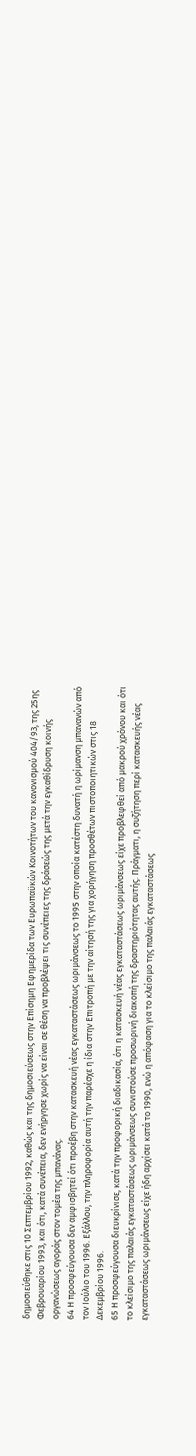δημοσιεύθηκε στις 10 Σεπτεμβρίου 1992, καθώς και της δημοσιεύσεως στην Επίσημη Εφημερίδα των Ευρωπαϋκών Κοινοτήτων του κανονισμού 404/93, της 25ης Φεβρουαρίου 1993, και ότι, κατά συνέπεια, δεν ενήργησε χωρίς να είναι σε θέση να προβλέψει τις συνέπειες της δράσεώς της μετά την εγκαθίδρυση κοινής οργανώσεως αγοράς στον τομέα της μπανάνας.
64 Η προσφεύγουσα δεν αμφισβητεί ότι προέβη στην κατασκευή νέας εγκαταστάσεως ωριμάνσεως το 1995 στην οποία κατέστη δυνατή η ωρίμανση μπανανών από τον Ιούλιο του 1996. Εξάλλου, την πληροφορία αυτή την παρέσχε η ίδια στην Επιτροπή με την αίτησή της για χορήγηση προσθέτων πιστοποιητικών στις 18 Δεκεμβρίου 1996.
65 Η προσφεύγουσα διευκρίνισε, κατά την προφορική διαδικασία, ότι η κατασκευή νέας εγκαταστάσεως ωριμάνσεως είχε προβλεφθεί από μακρού χρόνου και ότι το κλείσιμο της παλαιάς εγκαταστάσεως ωριμάνσεως συνιστούσε προσωρινή διακοπή της δραστηριότητας αυτής. Πράγματι, η συζήτηση περί κατασκευής νέας εγκαταστάσεως ωριμάνσεως είχε ήδη αρχίσει κατά το 1990, ενώ η απόφαση για το κλείσιμο της παλαιάς εγκαταστάσεως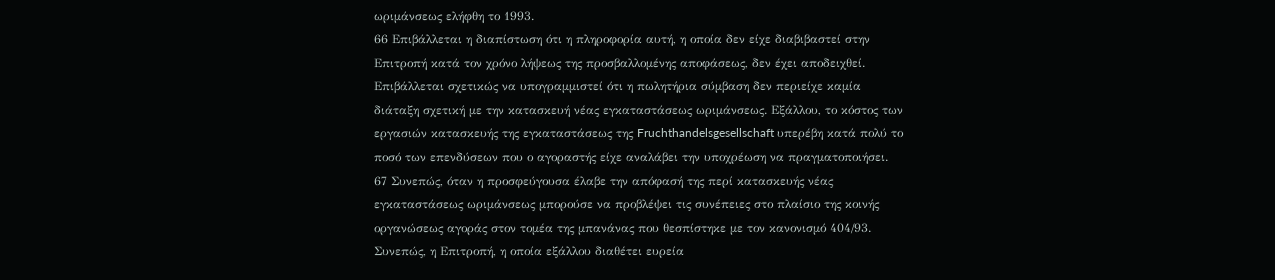ωριμάνσεως ελήφθη το 1993.
66 Επιβάλλεται η διαπίστωση ότι η πληροφορία αυτή, η οποία δεν είχε διαβιβαστεί στην Επιτροπή κατά τον χρόνο λήψεως της προσβαλλομένης αποφάσεως, δεν έχει αποδειχθεί. Επιβάλλεται σχετικώς να υπογραμμιστεί ότι η πωλητήρια σύμβαση δεν περιείχε καμία διάταξη σχετική με την κατασκευή νέας εγκαταστάσεως ωριμάνσεως. Εξάλλου, το κόστος των εργασιών κατασκευής της εγκαταστάσεως της Fruchthandelsgesellschaft υπερέβη κατά πολύ το ποσό των επενδύσεων που ο αγοραστής είχε αναλάβει την υποχρέωση να πραγματοποιήσει.
67 Συνεπώς, όταν η προσφεύγουσα έλαβε την απόφασή της περί κατασκευής νέας εγκαταστάσεως ωριμάνσεως μπορούσε να προβλέψει τις συνέπειες στο πλαίσιο της κοινής οργανώσεως αγοράς στον τομέα της μπανάνας που θεσπίστηκε με τον κανονισμό 404/93. Συνεπώς, η Επιτροπή, η οποία εξάλλου διαθέτει ευρεία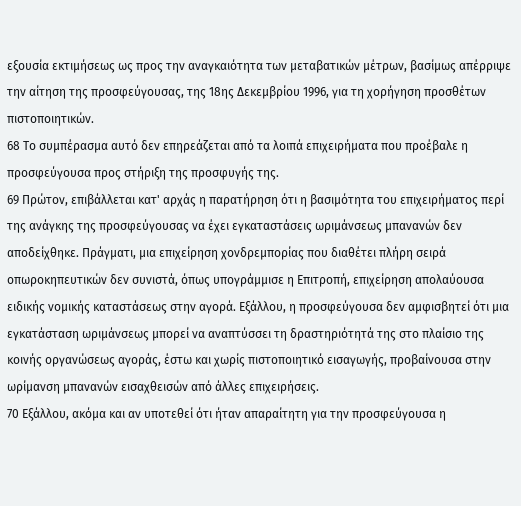εξουσία εκτιμήσεως ως προς την αναγκαιότητα των μεταβατικών μέτρων, βασίμως απέρριψε την αίτηση της προσφεύγουσας, της 18ης Δεκεμβρίου 1996, για τη χορήγηση προσθέτων πιστοποιητικών.
68 Το συμπέρασμα αυτό δεν επηρεάζεται από τα λοιπά επιχειρήματα που προέβαλε η προσφεύγουσα προς στήριξη της προσφυγής της.
69 Πρώτον, επιβάλλεται κατ' αρχάς η παρατήρηση ότι η βασιμότητα του επιχειρήματος περί της ανάγκης της προσφεύγουσας να έχει εγκαταστάσεις ωριμάνσεως μπανανών δεν αποδείχθηκε. Πράγματι, μια επιχείρηση χονδρεμπορίας που διαθέτει πλήρη σειρά οπωροκηπευτικών δεν συνιστά, όπως υπογράμμισε η Επιτροπή, επιχείρηση απολαύουσα ειδικής νομικής καταστάσεως στην αγορά. Εξάλλου, η προσφεύγουσα δεν αμφισβητεί ότι μια εγκατάσταση ωριμάνσεως μπορεί να αναπτύσσει τη δραστηριότητά της στο πλαίσιο της κοινής οργανώσεως αγοράς, έστω και χωρίς πιστοποιητικό εισαγωγής, προβαίνουσα στην ωρίμανση μπανανών εισαχθεισών από άλλες επιχειρήσεις.
70 Εξάλλου, ακόμα και αν υποτεθεί ότι ήταν απαραίτητη για την προσφεύγουσα η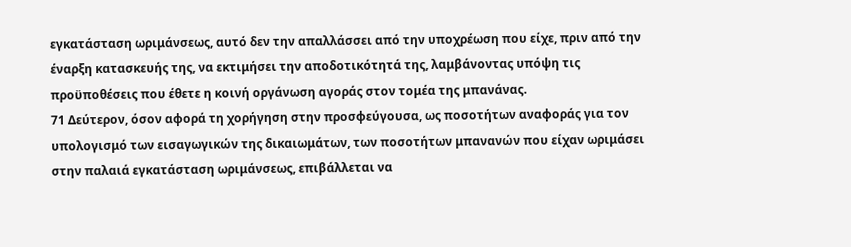εγκατάσταση ωριμάνσεως, αυτό δεν την απαλλάσσει από την υποχρέωση που είχε, πριν από την έναρξη κατασκευής της, να εκτιμήσει την αποδοτικότητά της, λαμβάνοντας υπόψη τις προϋποθέσεις που έθετε η κοινή οργάνωση αγοράς στον τομέα της μπανάνας.
71 Δεύτερον, όσον αφορά τη χορήγηση στην προσφεύγουσα, ως ποσοτήτων αναφοράς για τον υπολογισμό των εισαγωγικών της δικαιωμάτων, των ποσοτήτων μπανανών που είχαν ωριμάσει στην παλαιά εγκατάσταση ωριμάνσεως, επιβάλλεται να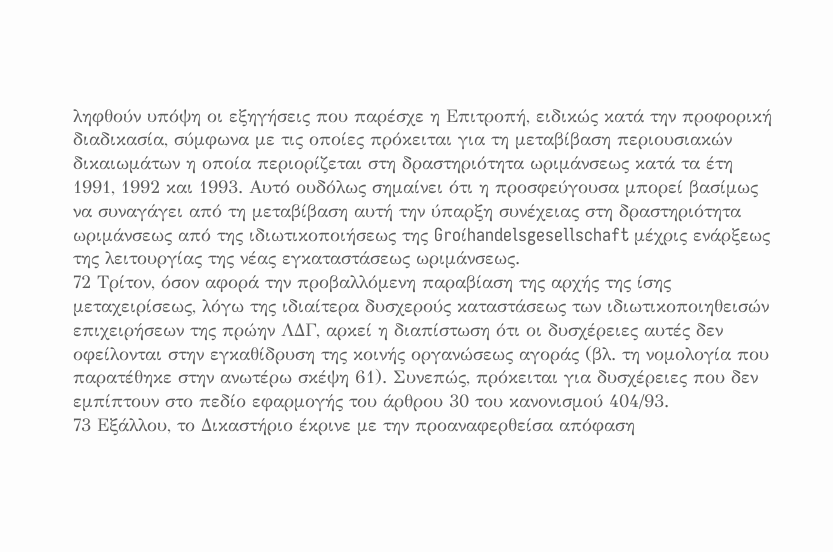ληφθούν υπόψη οι εξηγήσεις που παρέσχε η Επιτροπή, ειδικώς κατά την προφορική διαδικασία, σύμφωνα με τις οποίες πρόκειται για τη μεταβίβαση περιουσιακών δικαιωμάτων η οποία περιορίζεται στη δραστηριότητα ωριμάνσεως κατά τα έτη 1991, 1992 και 1993. Αυτό ουδόλως σημαίνει ότι η προσφεύγουσα μπορεί βασίμως να συναγάγει από τη μεταβίβαση αυτή την ύπαρξη συνέχειας στη δραστηριότητα ωριμάνσεως από της ιδιωτικοποιήσεως της Groίhandelsgesellschaft μέχρις ενάρξεως της λειτουργίας της νέας εγκαταστάσεως ωριμάνσεως.
72 Τρίτον, όσον αφορά την προβαλλόμενη παραβίαση της αρχής της ίσης μεταχειρίσεως, λόγω της ιδιαίτερα δυσχερούς καταστάσεως των ιδιωτικοποιηθεισών επιχειρήσεων της πρώην ΛΔΓ, αρκεί η διαπίστωση ότι οι δυσχέρειες αυτές δεν οφείλονται στην εγκαθίδρυση της κοινής οργανώσεως αγοράς (βλ. τη νομολογία που παρατέθηκε στην ανωτέρω σκέψη 61). Συνεπώς, πρόκειται για δυσχέρειες που δεν εμπίπτουν στο πεδίο εφαρμογής του άρθρου 30 του κανονισμού 404/93.
73 Εξάλλου, το Δικαστήριο έκρινε με την προαναφερθείσα απόφαση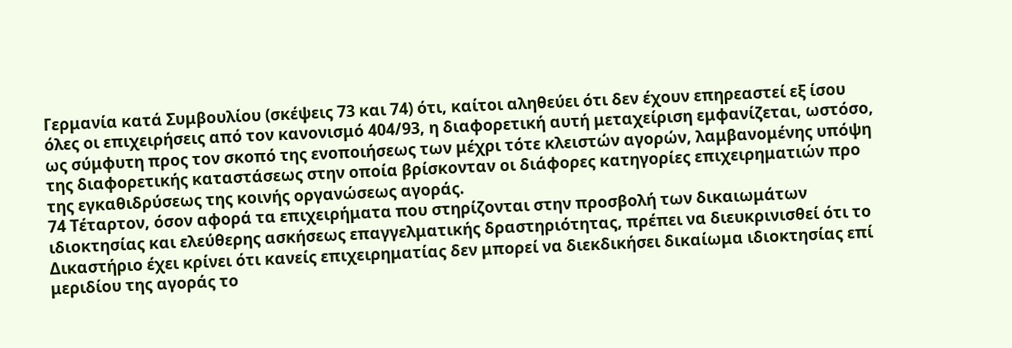Γερμανία κατά Συμβουλίου (σκέψεις 73 και 74) ότι, καίτοι αληθεύει ότι δεν έχουν επηρεαστεί εξ ίσου όλες οι επιχειρήσεις από τον κανονισμό 404/93, η διαφορετική αυτή μεταχείριση εμφανίζεται, ωστόσο, ως σύμφυτη προς τον σκοπό της ενοποιήσεως των μέχρι τότε κλειστών αγορών, λαμβανομένης υπόψη της διαφορετικής καταστάσεως στην οποία βρίσκονταν οι διάφορες κατηγορίες επιχειρηματιών προ της εγκαθιδρύσεως της κοινής οργανώσεως αγοράς.
74 Τέταρτον, όσον αφορά τα επιχειρήματα που στηρίζονται στην προσβολή των δικαιωμάτων ιδιοκτησίας και ελεύθερης ασκήσεως επαγγελματικής δραστηριότητας, πρέπει να διευκρινισθεί ότι το Δικαστήριο έχει κρίνει ότι κανείς επιχειρηματίας δεν μπορεί να διεκδικήσει δικαίωμα ιδιοκτησίας επί μεριδίου της αγοράς το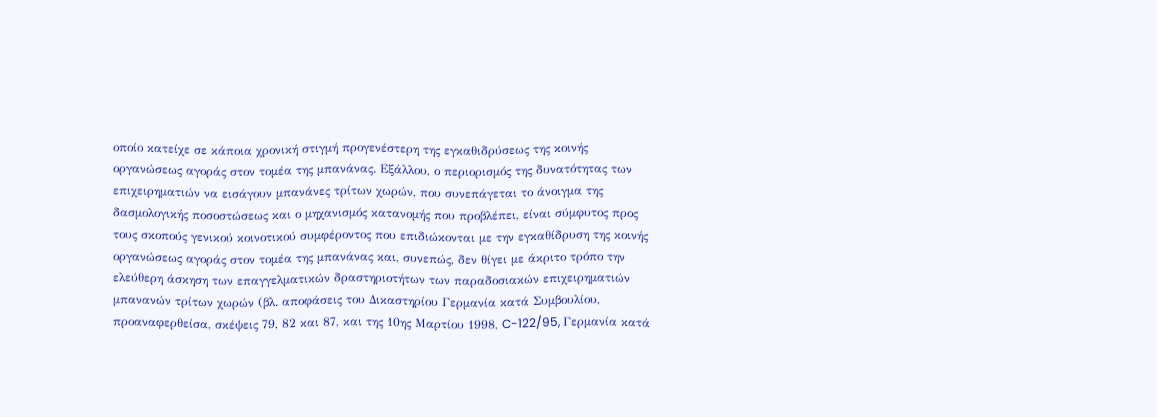οποίο κατείχε σε κάποια χρονική στιγμή προγενέστερη της εγκαθιδρύσεως της κοινής οργανώσεως αγοράς στον τομέα της μπανάνας. Εξάλλου, ο περιορισμός της δυνατότητας των επιχειρηματιών να εισάγουν μπανάνες τρίτων χωρών, που συνεπάγεται το άνοιγμα της δασμολογικής ποσοστώσεως και ο μηχανισμός κατανομής που προβλέπει, είναι σύμφυτος προς τους σκοπούς γενικού κοινοτικού συμφέροντος που επιδιώκονται με την εγκαθίδρυση της κοινής οργανώσεως αγοράς στον τομέα της μπανάνας και, συνεπώς, δεν θίγει με άκριτο τρόπο την ελεύθερη άσκηση των επαγγελματικών δραστηριοτήτων των παραδοσιακών επιχειρηματιών μπανανών τρίτων χωρών (βλ. αποφάσεις του Δικαστηρίου Γερμανία κατά Συμβουλίου, προαναφερθείσα, σκέψεις 79, 82 και 87, και της 10ης Μαρτίου 1998, C-122/95, Γερμανία κατά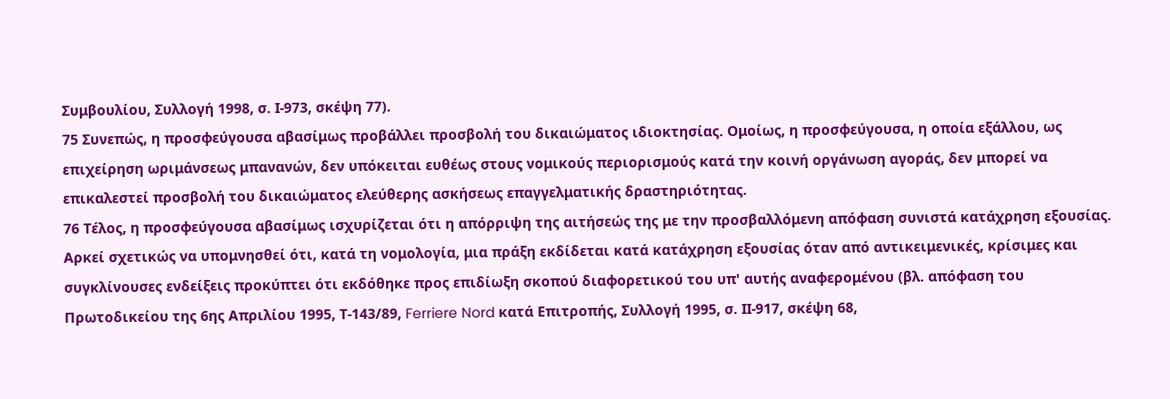Συμβουλίου, Συλλογή 1998, σ. Ι-973, σκέψη 77).
75 Συνεπώς, η προσφεύγουσα αβασίμως προβάλλει προσβολή του δικαιώματος ιδιοκτησίας. Ομοίως, η προσφεύγουσα, η οποία εξάλλου, ως επιχείρηση ωριμάνσεως μπανανών, δεν υπόκειται ευθέως στους νομικούς περιορισμούς κατά την κοινή οργάνωση αγοράς, δεν μπορεί να επικαλεστεί προσβολή του δικαιώματος ελεύθερης ασκήσεως επαγγελματικής δραστηριότητας.
76 Τέλος, η προσφεύγουσα αβασίμως ισχυρίζεται ότι η απόρριψη της αιτήσεώς της με την προσβαλλόμενη απόφαση συνιστά κατάχρηση εξουσίας. Αρκεί σχετικώς να υπομνησθεί ότι, κατά τη νομολογία, μια πράξη εκδίδεται κατά κατάχρηση εξουσίας όταν από αντικειμενικές, κρίσιμες και συγκλίνουσες ενδείξεις προκύπτει ότι εκδόθηκε προς επιδίωξη σκοπού διαφορετικού του υπ' αυτής αναφερομένου (βλ. απόφαση του Πρωτοδικείου της 6ης Απριλίου 1995, Τ-143/89, Ferriere Nord κατά Επιτροπής, Συλλογή 1995, σ. ΙΙ-917, σκέψη 68,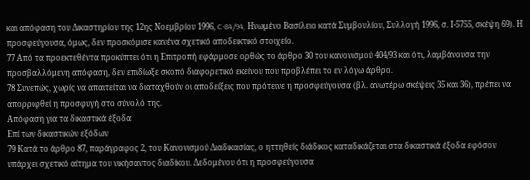και απόφαση του Δικαστηρίου της 12ης Νοεμβρίου 1996, C-84/94, Ηνωμένο Βασίλειο κατά Συμβουλίου, Συλλογή 1996, σ. Ι-5755, σκέψη 69). Η προσφεύγουσα, όμως, δεν προσκόμισε κανένα σχετικό αποδεικτικό στοιχείο.
77 Από τα προεκτεθέντα προκύπτει ότι η Επιτροπή εφάρμοσε ορθώς το άρθρο 30 του κανονισμού 404/93 και ότι, λαμβάνουσα την προσβαλλόμενη απόφαση, δεν επιδίωξε σκοπό διαφορετικό εκείνου που προβλέπει το εν λόγω άρθρο.
78 Συνεπώς, χωρίς να απαιτείται να διαταχθούν οι αποδείξεις που πρότεινε η προσφεύγουσα (βλ. ανωτέρω σκέψεις 35 και 36), πρέπει να απορριφθεί η προσφυγή στο σύνολό της.
Απόφαση για τα δικαστικά έξοδα
Επί των δικαστικών εξόδων
79 Κατά το άρθρο 87, παράγραφος 2, του Κανονισμού Διαδικασίας, ο ηττηθείς διάδικος καταδικάζεται στα δικαστικά έξοδα εφόσον υπάρχει σχετικό αίτημα του νικήσαντος διαδίκου. Δεδομένου ότι η προσφεύγουσα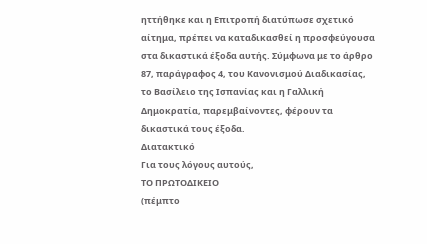ηττήθηκε και η Επιτροπή διατύπωσε σχετικό αίτημα, πρέπει να καταδικασθεί η προσφεύγουσα στα δικαστικά έξοδα αυτής. Σύμφωνα με το άρθρο 87, παράγραφος 4, του Κανονισμού Διαδικασίας, το Βασίλειο της Ισπανίας και η Γαλλική Δημοκρατία, παρεμβαίνοντες, φέρουν τα δικαστικά τους έξοδα.
Διατακτικό
Για τους λόγους αυτούς,
ΤΟ ΠΡΩΤΟΔΙΚΕΙΟ
(πέμπτο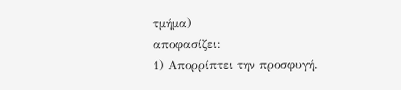τμήμα)
αποφασίζει:
1) Απορρίπτει την προσφυγή.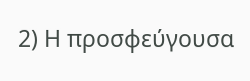2) Η προσφεύγουσα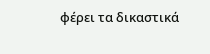φέρει τα δικαστικά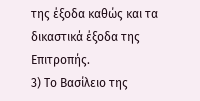της έξοδα καθώς και τα δικαστικά έξοδα της Επιτροπής.
3) Το Βασίλειο της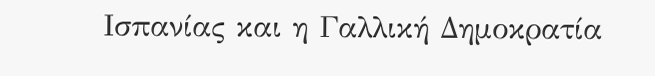Ισπανίας και η Γαλλική Δημοκρατία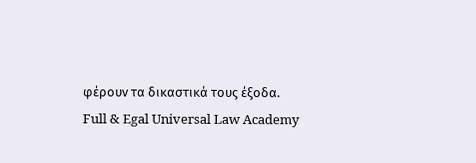φέρουν τα δικαστικά τους έξοδα.
Full & Egal Universal Law Academy